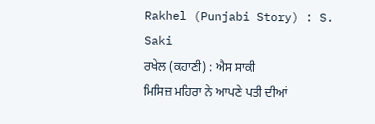Rakhel (Punjabi Story) : S. Saki
ਰਖੇਲ (ਕਹਾਣੀ) : ਐਸ ਸਾਕੀ
ਮਿਸਿਜ਼ ਮਹਿਰਾ ਨੇ ਆਪਣੇ ਪਤੀ ਦੀਆਂ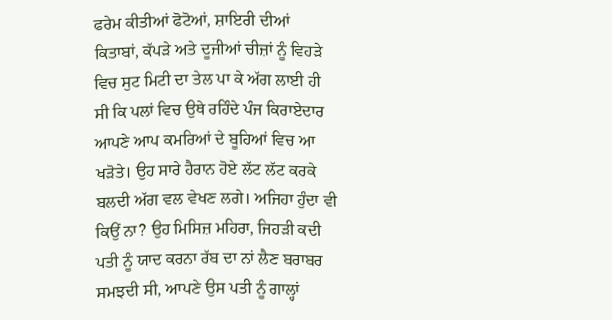ਫਰੇਮ ਕੀਤੀਆਂ ਫੋਟੋਆਂ, ਸ਼ਾਇਰੀ ਦੀਆਂ
ਕਿਤਾਬਾਂ, ਕੱਪੜੇ ਅਤੇ ਦੂਜੀਆਂ ਚੀਜ਼ਾਂ ਨੂੰ ਵਿਹੜੇ
ਵਿਚ ਸੁਟ ਮਿਟੀ ਦਾ ਤੇਲ ਪਾ ਕੇ ਅੱਗ ਲਾਈ ਹੀ
ਸੀ ਕਿ ਪਲਾਂ ਵਿਚ ਉਥੇ ਰਹਿੰਦੇ ਪੰਜ ਕਿਰਾਏਦਾਰ
ਆਪਣੇ ਆਪ ਕਮਰਿਆਂ ਦੇ ਬੂਹਿਆਂ ਵਿਚ ਆ
ਖੜੋਤੇ। ਉਹ ਸਾਰੇ ਹੈਰਾਨ ਹੋਏ ਲੱਟ ਲੱਟ ਕਰਕੇ
ਬਲਦੀ ਅੱਗ ਵਲ ਵੇਖਣ ਲਗੇ। ਅਜਿਹਾ ਹੁੰਦਾ ਵੀ
ਕਿਉਂ ਨਾ? ਉਹ ਮਿਸਿਜ਼ ਮਹਿਰਾ, ਜਿਹੜੀ ਕਦੀ
ਪਤੀ ਨੂੰ ਯਾਦ ਕਰਨਾ ਰੱਬ ਦਾ ਨਾਂ ਲੈਣ ਬਰਾਬਰ
ਸਮਝਦੀ ਸੀ, ਆਪਣੇ ਉਸ ਪਤੀ ਨੂੰ ਗਾਲ੍ਹਾਂ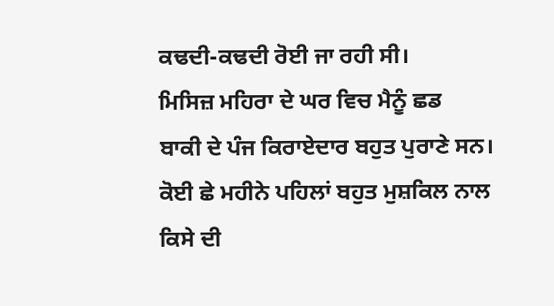ਕਢਦੀ-ਕਢਦੀ ਰੋਈ ਜਾ ਰਹੀ ਸੀ।
ਮਿਸਿਜ਼ ਮਹਿਰਾ ਦੇ ਘਰ ਵਿਚ ਮੈਨੂੰ ਛਡ
ਬਾਕੀ ਦੇ ਪੰਜ ਕਿਰਾਏਦਾਰ ਬਹੁਤ ਪੁਰਾਣੇ ਸਨ।
ਕੋਈ ਛੇ ਮਹੀਨੇ ਪਹਿਲਾਂ ਬਹੁਤ ਮੁਸ਼ਕਿਲ ਨਾਲ
ਕਿਸੇ ਦੀ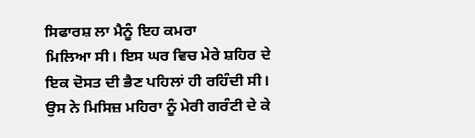ਸਿਫਾਰਸ਼ ਲਾ ਮੈਨੂੰ ਇਹ ਕਮਰਾ
ਮਿਲਿਆ ਸੀ। ਇਸ ਘਰ ਵਿਚ ਮੇਰੇ ਸ਼ਹਿਰ ਦੇ
ਇਕ ਦੋਸਤ ਦੀ ਭੈਣ ਪਹਿਲਾਂ ਹੀ ਰਹਿੰਦੀ ਸੀ।
ਉਸ ਨੇ ਮਿਸਿਜ਼ ਮਹਿਰਾ ਨੂੰ ਮੇਰੀ ਗਰੰਟੀ ਦੇ ਕੇ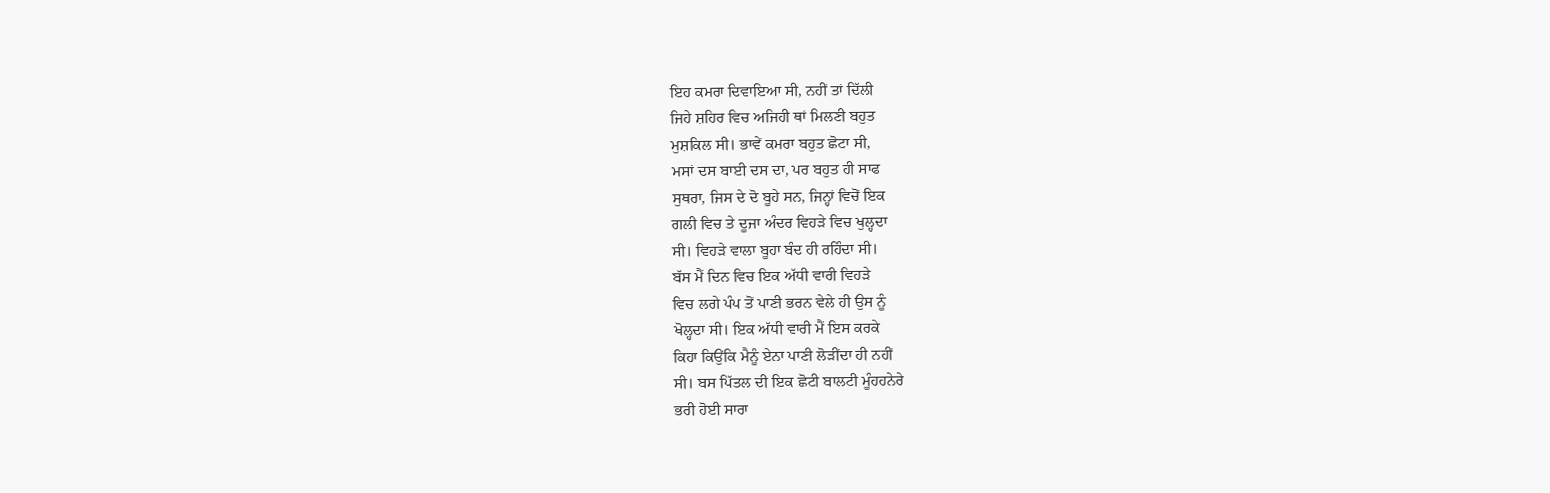ਇਹ ਕਮਰਾ ਦਿਵਾਇਆ ਸੀ, ਨਹੀਂ ਤਾਂ ਦਿੱਲੀ
ਜਿਹੇ ਸ਼ਹਿਰ ਵਿਚ ਅਜਿਹੀ ਥਾਂ ਮਿਲਣੀ ਬਹੁਤ
ਮੁਸ਼ਕਿਲ ਸੀ। ਭਾਵੇਂ ਕਮਰਾ ਬਹੁਤ ਛੋਟਾ ਸੀ,
ਮਸਾਂ ਦਸ ਬਾਈ ਦਸ ਦਾ, ਪਰ ਬਹੁਤ ਹੀ ਸਾਫ
ਸੁਥਰਾ, ਜਿਸ ਦੇ ਦੋ ਬੂਹੇ ਸਨ, ਜਿਨ੍ਹਾਂ ਵਿਚੋਂ ਇਕ
ਗਲੀ ਵਿਚ ਤੇ ਦੂਜਾ ਅੰਦਰ ਵਿਹੜੇ ਵਿਚ ਖੁਲ੍ਹਦਾ
ਸੀ। ਵਿਹੜੇ ਵਾਲਾ ਬੂਹਾ ਬੰਦ ਹੀ ਰਹਿੰਦਾ ਸੀ।
ਬੱਸ ਮੈਂ ਦਿਨ ਵਿਚ ਇਕ ਅੱਧੀ ਵਾਰੀ ਵਿਹੜੇ
ਵਿਚ ਲਗੇ ਪੰਪ ਤੋਂ ਪਾਣੀ ਭਰਨ ਵੇਲੇ ਹੀ ਉਸ ਨੂੰ
ਖੋਲ੍ਹਦਾ ਸੀ। ਇਕ ਅੱਧੀ ਵਾਰੀ ਮੈਂ ਇਸ ਕਰਕੇ
ਕਿਹਾ ਕਿਉਂਕਿ ਮੈਨੂੰ ਏਨਾ ਪਾਣੀ ਲੋੜੀਂਦਾ ਹੀ ਨਹੀਂ
ਸੀ। ਬਸ ਪਿੱਤਲ ਦੀ ਇਕ ਛੋਟੀ ਬਾਲਟੀ ਮੂੰਹਹਨੇਰੇ
ਭਰੀ ਹੋਈ ਸਾਰਾ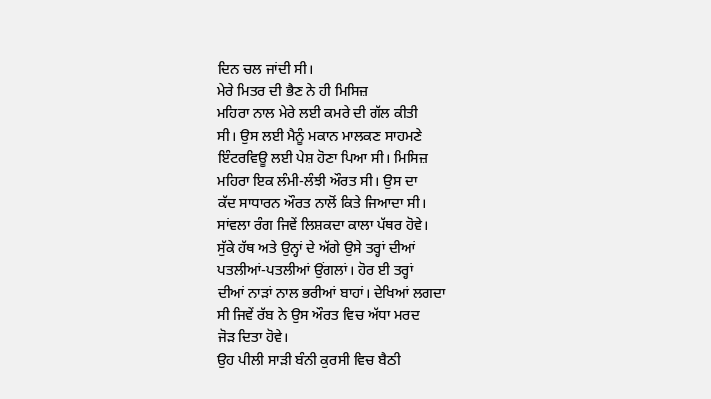ਦਿਨ ਚਲ ਜਾਂਦੀ ਸੀ।
ਮੇਰੇ ਮਿਤਰ ਦੀ ਭੈਣ ਨੇ ਹੀ ਮਿਸਿਜ਼
ਮਹਿਰਾ ਨਾਲ ਮੇਰੇ ਲਈ ਕਮਰੇ ਦੀ ਗੱਲ ਕੀਤੀ
ਸੀ। ਉਸ ਲਈ ਮੈਨੂੰ ਮਕਾਨ ਮਾਲਕਣ ਸਾਹਮਣੇ
ਇੰਟਰਵਿਊ ਲਈ ਪੇਸ਼ ਹੋਣਾ ਪਿਆ ਸੀ। ਮਿਸਿਜ਼
ਮਹਿਰਾ ਇਕ ਲੰਮੀ-ਲੰਝੀ ਔਰਤ ਸੀ। ਉਸ ਦਾ
ਕੱਦ ਸਾਧਾਰਨ ਔਰਤ ਨਾਲੋਂ ਕਿਤੇ ਜਿਆਦਾ ਸੀ।
ਸਾਂਵਲਾ ਰੰਗ ਜਿਵੇਂ ਲਿਸ਼ਕਦਾ ਕਾਲਾ ਪੱਥਰ ਹੋਵੇ।
ਸੁੱਕੇ ਹੱਥ ਅਤੇ ਉਨ੍ਹਾਂ ਦੇ ਅੱਗੇ ਉਸੇ ਤਰ੍ਹਾਂ ਦੀਆਂ
ਪਤਲੀਆਂ-ਪਤਲੀਆਂ ਉਂਗਲਾਂ। ਹੋਰ ਈ ਤਰ੍ਹਾਂ
ਦੀਆਂ ਨਾੜਾਂ ਨਾਲ ਭਰੀਆਂ ਬਾਹਾਂ। ਦੇਖਿਆਂ ਲਗਦਾ
ਸੀ ਜਿਵੇਂ ਰੱਬ ਨੇ ਉਸ ਔਰਤ ਵਿਚ ਅੱਧਾ ਮਰਦ
ਜੋੜ ਦਿਤਾ ਹੋਵੇ।
ਉਹ ਪੀਲੀ ਸਾੜੀ ਬੰਨੀ ਕੁਰਸੀ ਵਿਚ ਬੈਠੀ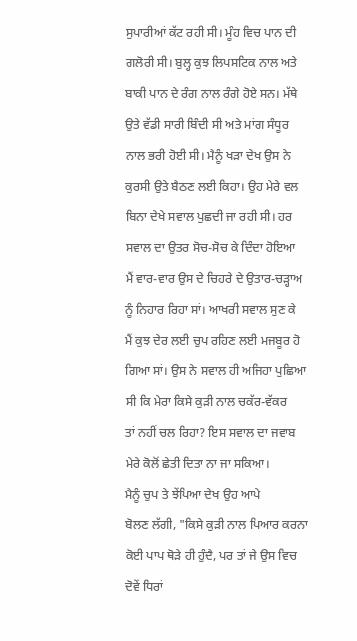ਸੁਪਾਰੀਆਂ ਕੱਟ ਰਹੀ ਸੀ। ਮੂੰਹ ਵਿਚ ਪਾਨ ਦੀ
ਗਲੋਰੀ ਸੀ। ਬੁਲ੍ਹ ਕੁਝ ਲਿਪਸਟਿਕ ਨਾਲ ਅਤੇ
ਬਾਕੀ ਪਾਨ ਦੇ ਰੰਗ ਨਾਲ ਰੰਗੇ ਹੋਏ ਸਨ। ਮੱਥੇ
ਉਤੇ ਵੱਡੀ ਸਾਰੀ ਬਿੰਦੀ ਸੀ ਅਤੇ ਮਾਂਗ ਸੰਧੂਰ
ਨਾਲ ਭਰੀ ਹੋਈ ਸੀ। ਮੈਨੂੰ ਖੜਾ ਦੇਖ ਉਸ ਨੇ
ਕੁਰਸੀ ਉਤੇ ਬੈਠਣ ਲਈ ਕਿਹਾ। ਉਹ ਮੇਰੇ ਵਲ
ਬਿਨਾ ਦੇਖੇ ਸਵਾਲ ਪੁਛਦੀ ਜਾ ਰਹੀ ਸੀ। ਹਰ
ਸਵਾਲ ਦਾ ਉਤਰ ਸੋਚ-ਸੋਚ ਕੇ ਦਿੰਦਾ ਹੋਇਆ
ਮੈਂ ਵਾਰ-ਵਾਰ ਉਸ ਦੇ ਚਿਹਰੇ ਦੇ ਉਤਾਰ-ਚੜ੍ਹਾਅ
ਨੂੰ ਨਿਹਾਰ ਰਿਹਾ ਸਾਂ। ਆਖਰੀ ਸਵਾਲ ਸੁਣ ਕੇ
ਮੈਂ ਕੁਝ ਦੇਰ ਲਈ ਚੁਪ ਰਹਿਣ ਲਈ ਮਜਬੂਰ ਹੋ
ਗਿਆ ਸਾਂ। ਉਸ ਨੇ ਸਵਾਲ ਹੀ ਅਜਿਹਾ ਪੁਛਿਆ
ਸੀ ਕਿ ਮੇਰਾ ਕਿਸੇ ਕੁੜੀ ਨਾਲ ਚਕੱਰ-ਵੱਕਰ
ਤਾਂ ਨਹੀਂ ਚਲ ਰਿਹਾ? ਇਸ ਸਵਾਲ ਦਾ ਜਵਾਬ
ਮੇਰੇ ਕੋਲੋਂ ਛੇਤੀ ਦਿਤਾ ਨਾ ਜਾ ਸਕਿਆ।
ਮੈਨੂੰ ਚੁਪ ਤੇ ਝੇਂਪਿਆ ਦੇਖ ਉਹ ਆਪੇ
ਬੋਲਣ ਲੱਗੀ, "ਕਿਸੇ ਕੁੜੀ ਨਾਲ ਪਿਆਰ ਕਰਨਾ
ਕੋਈ ਪਾਪ ਥੋੜੇ ਹੀ ਹੁੰਦੈ, ਪਰ ਤਾਂ ਜੇ ਉਸ ਵਿਚ
ਦੋਵੇਂ ਧਿਰਾਂ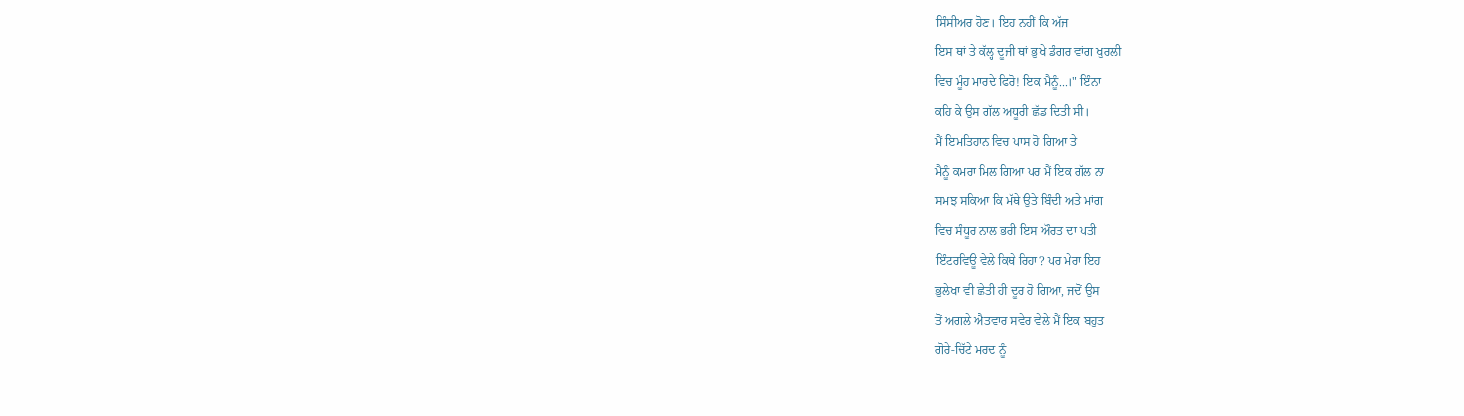ਸਿੰਸੀਅਰ ਹੋਣ। ਇਹ ਨਹੀਂ ਕਿ ਅੱਜ
ਇਸ ਥਾਂ ਤੇ ਕੱਲ੍ਹ ਦੂਜੀ ਥਾਂ ਭੁਖੇ ਡੰਗਰ ਵਾਂਗ ਖੁਰਲੀ
ਵਿਚ ਮੂੰਹ ਮਾਰਦੇ ਫਿਰੋ! ਇਕ ਮੈਨੂੰ...।" ਇੰਨਾ
ਕਹਿ ਕੇ ਉਸ ਗੱਲ ਅਧੂਰੀ ਛੱਡ ਦਿਤੀ ਸੀ।
ਮੈਂ ਇਮਤਿਹਾਨ ਵਿਚ ਪਾਸ ਹੋ ਗਿਆ ਤੇ
ਮੈਨੂੰ ਕਮਰਾ ਮਿਲ ਗਿਆ ਪਰ ਮੈਂ ਇਕ ਗੱਲ ਨਾ
ਸਮਝ ਸਕਿਆ ਕਿ ਮੱਥੇ ਉਤੇ ਬਿੰਦੀ ਅਤੇ ਮਾਂਗ
ਵਿਚ ਸੰਧੂਰ ਨਾਲ ਭਰੀ ਇਸ ਔਰਤ ਦਾ ਪਤੀ
ਇੰਟਰਵਿਊ ਵੇਲੇ ਕਿਥੇ ਰਿਹਾ? ਪਰ ਮੇਰਾ ਇਹ
ਭੁਲੇਖਾ ਵੀ ਛੇਤੀ ਹੀ ਦੂਰ ਹੋ ਗਿਆ, ਜਦੋਂ ਉਸ
ਤੋਂ ਅਗਲੇ ਐਤਵਾਰ ਸਵੇਰ ਵੇਲੇ ਮੈਂ ਇਕ ਬਹੁਤ
ਗੋਰੇ-ਚਿੱਟੇ ਮਰਦ ਨੂੰ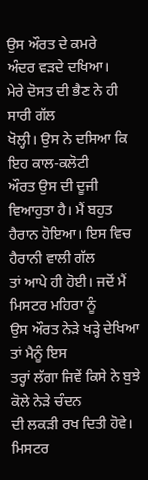ਉਸ ਔਰਤ ਦੇ ਕਮਰੇ
ਅੰਦਰ ਵੜਦੇ ਦਖਿਆ।
ਮੇਰੇ ਦੋਸਤ ਦੀ ਭੈਣ ਨੇ ਹੀ ਸਾਰੀ ਗੱਲ
ਖੋਲ੍ਹੀ। ਉਸ ਨੇ ਦਸਿਆ ਕਿ ਇਹ ਕਾਲ-ਕਲੋਟੀ
ਔਰਤ ਉਸ ਦੀ ਦੂਜੀ ਵਿਆਹੁਤਾ ਹੈ। ਮੈਂ ਬਹੁਤ
ਹੈਰਾਨ ਹੋਇਆ। ਇਸ ਵਿਚ ਹੈਰਾਨੀ ਵਾਲੀ ਗੱਲ
ਤਾਂ ਆਪੇ ਹੀ ਹੋਈ। ਜਦੋਂ ਮੈਂ ਮਿਸਟਰ ਮਹਿਰਾ ਨੂੰ
ਉਸ ਔਰਤ ਨੇੜੇ ਖੜ੍ਹੇ ਦੇਖਿਆ ਤਾਂ ਮੈਨੂੰ ਇਸ
ਤਰ੍ਹਾਂ ਲੱਗਾ ਜਿਵੇਂ ਕਿਸੇ ਨੇ ਬੁਝੇ ਕੋਲੇ ਨੇੜੇ ਚੰਦਨ
ਦੀ ਲਕੜੀ ਰਖ ਦਿਤੀ ਹੋਵੇ। ਮਿਸਟਰ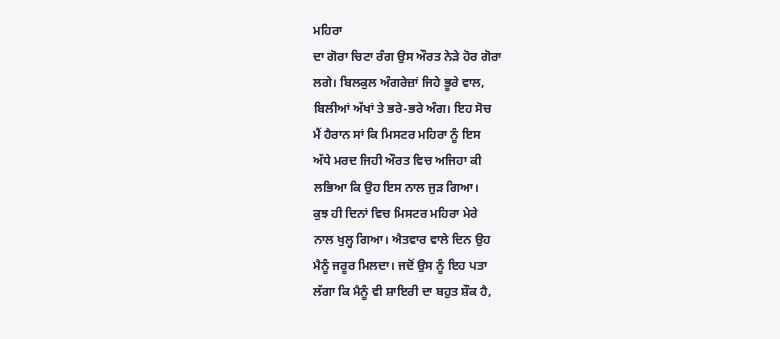ਮਹਿਰਾ
ਦਾ ਗੋਰਾ ਚਿਟਾ ਰੰਗ ਉਸ ਔਰਤ ਨੇੜੇ ਹੋਰ ਗੋਰਾ
ਲਗੇ। ਬਿਲਕੁਲ ਅੰਗਰੇਜ਼ਾਂ ਜਿਹੇ ਭੂਰੇ ਵਾਲ,
ਬਿਲੀਆਂ ਅੱਖਾਂ ਤੇ ਭਰੇ-ਭਰੇ ਅੰਗ। ਇਹ ਸੋਚ
ਮੈਂ ਹੈਰਾਨ ਸਾਂ ਕਿ ਮਿਸਟਰ ਮਹਿਰਾ ਨੂੰ ਇਸ
ਅੱਧੇ ਮਰਦ ਜਿਹੀ ਔਰਤ ਵਿਚ ਅਜਿਹਾ ਕੀ
ਲਭਿਆ ਕਿ ਉਹ ਇਸ ਨਾਲ ਜੁੜ ਗਿਆ।
ਕੁਝ ਹੀ ਦਿਨਾਂ ਵਿਚ ਮਿਸਟਰ ਮਹਿਰਾ ਮੇਰੇ
ਨਾਲ ਖੁਲ੍ਹ ਗਿਆ। ਐਤਵਾਰ ਵਾਲੇ ਦਿਨ ਉਹ
ਮੈਨੂੰ ਜਰੂਰ ਮਿਲਦਾ। ਜਦੋਂ ਉਸ ਨੂੰ ਇਹ ਪਤਾ
ਲੱਗਾ ਕਿ ਮੈਨੂੰ ਵੀ ਸ਼ਾਇਰੀ ਦਾ ਬਹੁਤ ਸ਼ੌਕ ਹੈ,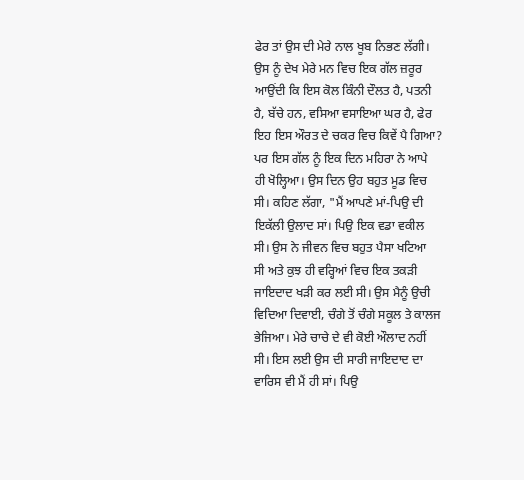ਫੇਰ ਤਾਂ ਉਸ ਦੀ ਮੇਰੇ ਨਾਲ ਖੂਬ ਨਿਭਣ ਲੱਗੀ।
ਉਸ ਨੂੰ ਦੇਖ ਮੇਰੇ ਮਨ ਵਿਚ ਇਕ ਗੱਲ ਜ਼ਰੂਰ
ਆਉਂਦੀ ਕਿ ਇਸ ਕੋਲ ਕਿੰਨੀ ਦੌਲਤ ਹੈ, ਪਤਨੀ
ਹੈ, ਬੱਚੇ ਹਨ, ਵਸਿਆ ਵਸਾਇਆ ਘਰ ਹੈ, ਫੇਰ
ਇਹ ਇਸ ਔਰਤ ਦੇ ਚਕਰ ਵਿਚ ਕਿਵੇਂ ਪੈ ਗਿਆ?
ਪਰ ਇਸ ਗੱਲ ਨੂੰ ਇਕ ਦਿਨ ਮਹਿਰਾ ਨੇ ਆਪੇ
ਹੀ ਖੋਲ੍ਹਿਆ। ਉਸ ਦਿਨ ਉਹ ਬਹੁਤ ਮੂਡ ਵਿਚ
ਸੀ। ਕਹਿਣ ਲੱਗਾ, "ਮੈਂ ਆਪਣੇ ਮਾਂ-ਪਿਉ ਦੀ
ਇਕੱਲੀ ਉਲਾਦ ਸਾਂ। ਪਿਉ ਇਕ ਵਡਾ ਵਕੀਲ
ਸੀ। ਉਸ ਨੇ ਜੀਵਨ ਵਿਚ ਬਹੁਤ ਪੈਸਾ ਖਟਿਆ
ਸੀ ਅਤੇ ਕੁਝ ਹੀ ਵਰ੍ਹਿਆਂ ਵਿਚ ਇਕ ਤਕੜੀ
ਜਾਇਦਾਦ ਖੜੀ ਕਰ ਲਈ ਸੀ। ਉਸ ਮੈਨੂੰ ਉਚੀ
ਵਿਦਿਆ ਦਿਵਾਈ, ਚੰਗੇ ਤੋਂ ਚੰਗੇ ਸਕੂਲ ਤੇ ਕਾਲਜ
ਭੇਜਿਆ। ਮੇਰੇ ਚਾਚੇ ਦੇ ਵੀ ਕੋਈ ਔਲਾਦ ਨਹੀਂ
ਸੀ। ਇਸ ਲਈ ਉਸ ਦੀ ਸਾਰੀ ਜਾਇਦਾਦ ਦਾ
ਵਾਰਿਸ ਵੀ ਮੈਂ ਹੀ ਸਾਂ। ਪਿਉ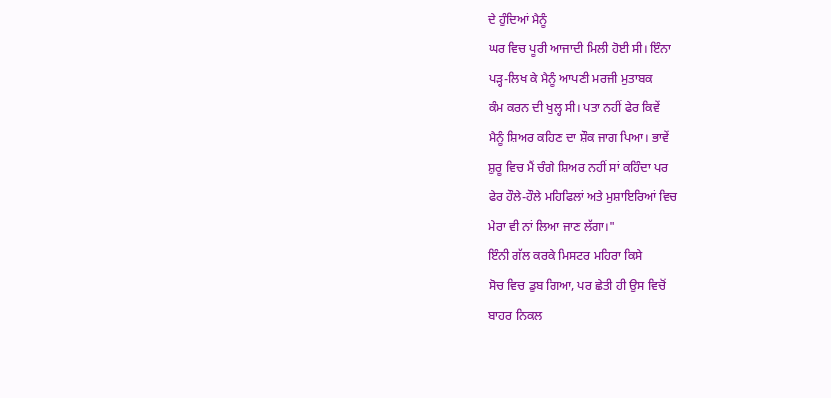ਦੇ ਹੁੰਦਿਆਂ ਮੈਨੂੰ
ਘਰ ਵਿਚ ਪੂਰੀ ਆਜਾਦੀ ਮਿਲੀ ਹੋਈ ਸੀ। ਇੰਨਾ
ਪੜ੍ਹ-ਲਿਖ ਕੇ ਮੈਨੂੰ ਆਪਣੀ ਮਰਜੀ ਮੁਤਾਬਕ
ਕੰਮ ਕਰਨ ਦੀ ਖੁਲ੍ਹ ਸੀ। ਪਤਾ ਨਹੀਂ ਫੇਰ ਕਿਵੇਂ
ਮੈਨੂੰ ਸ਼ਿਅਰ ਕਹਿਣ ਦਾ ਸ਼ੌਕ ਜਾਗ ਪਿਆ। ਭਾਵੇਂ
ਸ਼ੁਰੂ ਵਿਚ ਮੈਂ ਚੰਗੇ ਸ਼ਿਅਰ ਨਹੀਂ ਸਾਂ ਕਹਿੰਦਾ ਪਰ
ਫੇਰ ਹੌਲੇ-ਹੌਲੇ ਮਹਿਫਿਲਾਂ ਅਤੇ ਮੁਸ਼ਾਇਰਿਆਂ ਵਿਚ
ਮੇਰਾ ਵੀ ਨਾਂ ਲਿਆ ਜਾਣ ਲੱਗਾ।"
ਇੰਨੀ ਗੱਲ ਕਰਕੇ ਮਿਸਟਰ ਮਹਿਰਾ ਕਿਸੇ
ਸੋਚ ਵਿਚ ਡੁਬ ਗਿਆ, ਪਰ ਛੇਤੀ ਹੀ ਉਸ ਵਿਚੋਂ
ਬਾਹਰ ਨਿਕਲ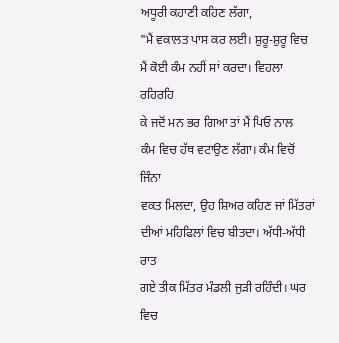ਅਧੂਰੀ ਕਹਾਣੀ ਕਹਿਣ ਲੱਗਾ,
"ਮੈਂ ਵਕਾਲਤ ਪਾਸ ਕਰ ਲਈ। ਸ਼ੁਰੂ-ਸ਼ੁਰੂ ਵਿਚ
ਮੈਂ ਕੋਈ ਕੰਮ ਨਹੀਂ ਸਾਂ ਕਰਦਾ। ਵਿਹਲਾ ਰਹਿਰਹਿ
ਕੇ ਜਦੋਂ ਮਨ ਭਰ ਗਿਆ ਤਾਂ ਮੈਂ ਪਿਓ ਨਾਲ
ਕੰਮ ਵਿਚ ਹੱਥ ਵਟਾਉਣ ਲੱਗਾ। ਕੰਮ ਵਿਚੋਂ ਜਿੰਨਾ
ਵਕਤ ਮਿਲਦਾ, ਉਹ ਸ਼ਿਅਰ ਕਹਿਣ ਜਾਂ ਮਿੱਤਰਾਂ
ਦੀਆਂ ਮਹਿਫਿਲਾਂ ਵਿਚ ਬੀਤਦਾ। ਅੱਧੀ-ਅੱਧੀ ਰਾਤ
ਗਏ ਤੀਕ ਮਿੱਤਰ ਮੰਡਲੀ ਜੁੜੀ ਰਹਿੰਦੀ। ਘਰ
ਵਿਚ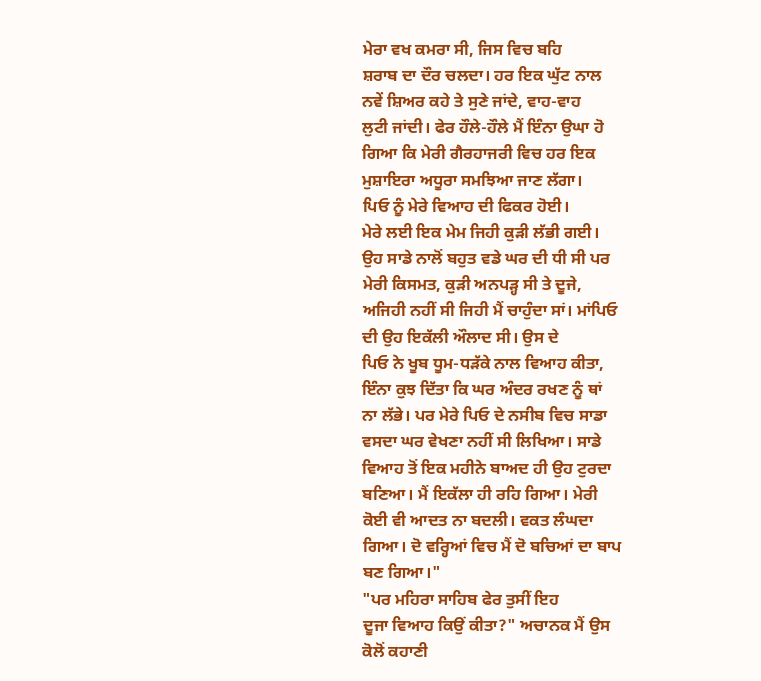ਮੇਰਾ ਵਖ ਕਮਰਾ ਸੀ, ਜਿਸ ਵਿਚ ਬਹਿ
ਸ਼ਰਾਬ ਦਾ ਦੌਰ ਚਲਦਾ। ਹਰ ਇਕ ਘੁੱਟ ਨਾਲ
ਨਵੇਂ ਸ਼ਿਅਰ ਕਹੇ ਤੇ ਸੁਣੇ ਜਾਂਦੇ, ਵਾਹ-ਵਾਹ
ਲੁਟੀ ਜਾਂਦੀ। ਫੇਰ ਹੌਲੇ-ਹੌਲੇ ਮੈਂ ਇੰਨਾ ਉਘਾ ਹੋ
ਗਿਆ ਕਿ ਮੇਰੀ ਗੈਰਹਾਜਰੀ ਵਿਚ ਹਰ ਇਕ
ਮੁਸ਼ਾਇਰਾ ਅਧੂਰਾ ਸਮਝਿਆ ਜਾਣ ਲੱਗਾ।
ਪਿਓ ਨੂੰ ਮੇਰੇ ਵਿਆਹ ਦੀ ਫਿਕਰ ਹੋਈ।
ਮੇਰੇ ਲਈ ਇਕ ਮੇਮ ਜਿਹੀ ਕੁੜੀ ਲੱਭੀ ਗਈ।
ਉਹ ਸਾਡੇ ਨਾਲੋਂ ਬਹੁਤ ਵਡੇ ਘਰ ਦੀ ਧੀ ਸੀ ਪਰ
ਮੇਰੀ ਕਿਸਮਤ, ਕੁੜੀ ਅਨਪੜ੍ਹ ਸੀ ਤੇ ਦੂਜੇ,
ਅਜਿਹੀ ਨਹੀਂ ਸੀ ਜਿਹੀ ਮੈਂ ਚਾਹੁੰਦਾ ਸਾਂ। ਮਾਂਪਿਓ
ਦੀ ਉਹ ਇਕੱਲੀ ਔਲਾਦ ਸੀ। ਉਸ ਦੇ
ਪਿਓ ਨੇ ਖੂਬ ਧੂਮ-ਧੜੱਕੇ ਨਾਲ ਵਿਆਹ ਕੀਤਾ,
ਇੰਨਾ ਕੁਝ ਦਿੱਤਾ ਕਿ ਘਰ ਅੰਦਰ ਰਖਣ ਨੂੰ ਥਾਂ
ਨਾ ਲੱਭੇ। ਪਰ ਮੇਰੇ ਪਿਓ ਦੇ ਨਸੀਬ ਵਿਚ ਸਾਡਾ
ਵਸਦਾ ਘਰ ਵੇਖਣਾ ਨਹੀਂ ਸੀ ਲਿਖਿਆ। ਸਾਡੇ
ਵਿਆਹ ਤੋਂ ਇਕ ਮਹੀਨੇ ਬਾਅਦ ਹੀ ਉਹ ਟੁਰਦਾ
ਬਣਿਆ। ਮੈਂ ਇਕੱਲਾ ਹੀ ਰਹਿ ਗਿਆ। ਮੇਰੀ
ਕੋਈ ਵੀ ਆਦਤ ਨਾ ਬਦਲੀ। ਵਕਤ ਲੰਘਦਾ
ਗਿਆ। ਦੋ ਵਰ੍ਹਿਆਂ ਵਿਚ ਮੈਂ ਦੋ ਬਚਿਆਂ ਦਾ ਬਾਪ
ਬਣ ਗਿਆ।"
"ਪਰ ਮਹਿਰਾ ਸਾਹਿਬ ਫੇਰ ਤੁਸੀਂ ਇਹ
ਦੂਜਾ ਵਿਆਹ ਕਿਉਂ ਕੀਤਾ?" ਅਚਾਨਕ ਮੈਂ ਉਸ
ਕੋਲੋਂ ਕਹਾਣੀ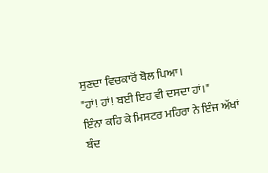ਸੁਣਦਾ ਵਿਚਕਾਰੋਂ ਬੋਲ ਪਿਆ।
"ਹਾਂ! ਹਾਂ! ਬਈ ਇਹ ਵੀ ਦਸਦਾ ਹਾਂ।"
ਇੰਨਾ ਕਹਿ ਕੇ ਮਿਸਟਰ ਮਹਿਰਾ ਨੇ ਇੰਜ ਅੱਖਾਂ
ਬੰਦ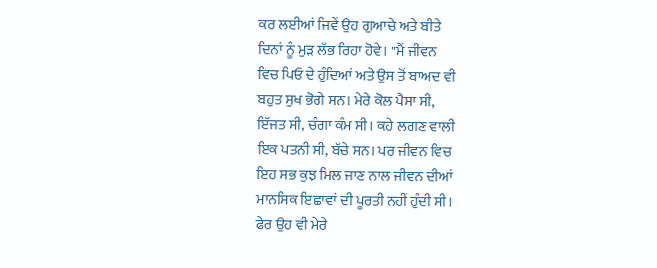ਕਰ ਲਈਆਂ ਜਿਵੇਂ ਉਹ ਗੁਆਚੇ ਅਤੇ ਬੀਤੇ
ਦਿਨਾਂ ਨੂੰ ਮੁੜ ਲੱਭ ਰਿਹਾ ਹੋਵੇ। "ਮੈਂ ਜੀਵਨ
ਵਿਚ ਪਿਓ ਦੇ ਹੁੰਦਿਆਂ ਅਤੇ ਉਸ ਤੋਂ ਬਾਅਦ ਵੀ
ਬਹੁਤ ਸੁਖ ਭੋਗੇ ਸਨ। ਮੇਰੇ ਕੋਲ ਪੈਸਾ ਸੀ,
ਇੱਜਤ ਸੀ, ਚੰਗਾ ਕੰਮ ਸੀ। ਕਹੇ ਲਗਣ ਵਾਲੀ
ਇਕ ਪਤਨੀ ਸੀ, ਬੱਚੇ ਸਨ। ਪਰ ਜੀਵਨ ਵਿਚ
ਇਹ ਸਭ ਕੁਝ ਮਿਲ ਜਾਣ ਨਾਲ ਜੀਵਨ ਦੀਆਂ
ਮਾਨਸਿਕ ਇਛਾਵਾਂ ਦੀ ਪੂਰਤੀ ਨਹੀਂ ਹੁੰਦੀ ਸੀ।
ਫੇਰ ਉਹ ਵੀ ਮੇਰੇ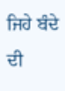ਜਿਹੇ ਬੰਦੇ ਦੀ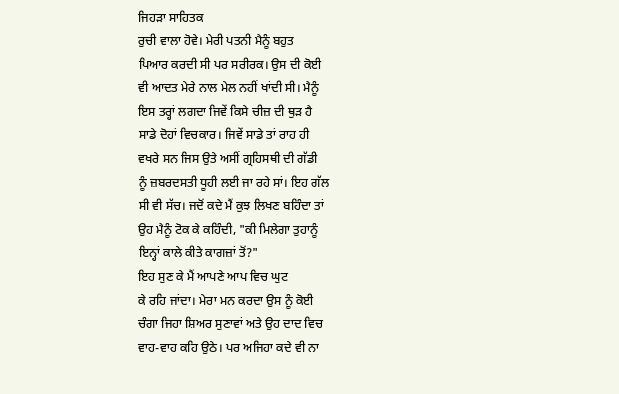ਜਿਹੜਾ ਸਾਹਿਤਕ
ਰੁਚੀ ਵਾਲਾ ਹੋਵੇ। ਮੇਰੀ ਪਤਨੀ ਮੈਨੂੰ ਬਹੁਤ
ਪਿਆਰ ਕਰਦੀ ਸੀ ਪਰ ਸਰੀਰਕ। ਉਸ ਦੀ ਕੋਈ
ਵੀ ਆਦਤ ਮੇਰੇ ਨਾਲ ਮੇਲ ਨਹੀਂ ਖਾਂਦੀ ਸੀ। ਮੈਨੂੰ
ਇਸ ਤਰ੍ਹਾਂ ਲਗਦਾ ਜਿਵੇਂ ਕਿਸੇ ਚੀਜ਼ ਦੀ ਥੁੜ ਹੈ
ਸਾਡੇ ਦੋਹਾਂ ਵਿਚਕਾਰ। ਜਿਵੇਂ ਸਾਡੇ ਤਾਂ ਰਾਹ ਹੀ
ਵਖਰੇ ਸਨ ਜਿਸ ਉਤੇ ਅਸੀਂ ਗ੍ਰਹਿਸਥੀ ਦੀ ਗੱਡੀ
ਨੂੰ ਜ਼ਬਰਦਸਤੀ ਧੂਹੀ ਲਈ ਜਾ ਰਹੇ ਸਾਂ। ਇਹ ਗੱਲ
ਸੀ ਵੀ ਸੱਚ। ਜਦੋਂ ਕਦੇ ਮੈਂ ਕੁਝ ਲਿਖਣ ਬਹਿੰਦਾ ਤਾਂ
ਉਹ ਮੈਨੂੰ ਟੋਕ ਕੇ ਕਹਿੰਦੀ, "ਕੀ ਮਿਲੇਗਾ ਤੁਹਾਨੂੰ
ਇਨ੍ਹਾਂ ਕਾਲੇ ਕੀਤੇ ਕਾਗਜ਼ਾਂ ਤੋਂ?"
ਇਹ ਸੁਣ ਕੇ ਮੈਂ ਆਪਣੇ ਆਪ ਵਿਚ ਘੁਟ
ਕੇ ਰਹਿ ਜਾਂਦਾ। ਮੇਰਾ ਮਨ ਕਰਦਾ ਉਸ ਨੂੰ ਕੋਈ
ਚੰਗਾ ਜਿਹਾ ਸ਼ਿਅਰ ਸੁਣਾਵਾਂ ਅਤੇ ਉਹ ਦਾਦ ਵਿਚ
ਵਾਹ-ਵਾਹ ਕਹਿ ਉਠੇ। ਪਰ ਅਜਿਹਾ ਕਦੇ ਵੀ ਨਾ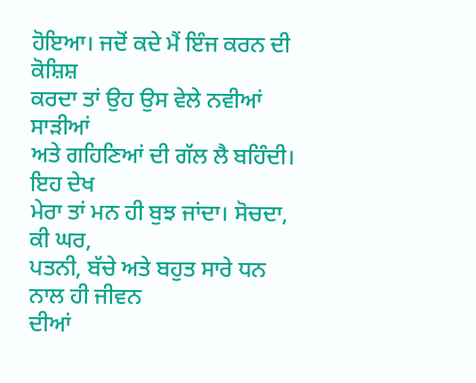ਹੋਇਆ। ਜਦੋਂ ਕਦੇ ਮੈਂ ਇੰਜ ਕਰਨ ਦੀ ਕੋਸ਼ਿਸ਼
ਕਰਦਾ ਤਾਂ ਉਹ ਉਸ ਵੇਲੇ ਨਵੀਆਂ ਸਾੜੀਆਂ
ਅਤੇ ਗਹਿਣਿਆਂ ਦੀ ਗੱਲ ਲੈ ਬਹਿੰਦੀ। ਇਹ ਦੇਖ
ਮੇਰਾ ਤਾਂ ਮਨ ਹੀ ਬੁਝ ਜਾਂਦਾ। ਸੋਚਦਾ, ਕੀ ਘਰ,
ਪਤਨੀ, ਬੱਚੇ ਅਤੇ ਬਹੁਤ ਸਾਰੇ ਧਨ ਨਾਲ ਹੀ ਜੀਵਨ
ਦੀਆਂ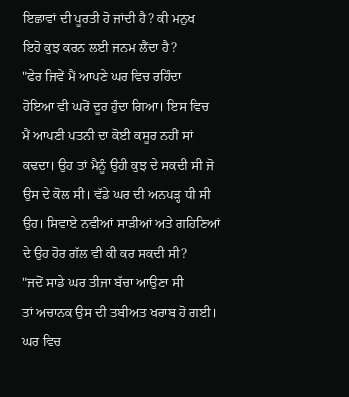ਇਛਾਵਾਂ ਦੀ ਪੂਰਤੀ ਹੋ ਜਾਂਦੀ ਹੈ? ਕੀ ਮਨੁਖ
ਇਹੋ ਕੁਝ ਕਰਨ ਲਈ ਜਨਮ ਲੈਂਦਾ ਹੈ?
"ਫੇਰ ਜਿਵੇਂ ਮੈਂ ਆਪਣੇ ਘਰ ਵਿਚ ਰਹਿੰਦਾ
ਹੋਇਆ ਵੀ ਘਰੋਂ ਦੂਰ ਹੁੰਦਾ ਗਿਆ। ਇਸ ਵਿਚ
ਮੈਂ ਆਪਣੀ ਪਤਨੀ ਦਾ ਕੋਈ ਕਸੂਰ ਨਹੀਂ ਸਾਂ
ਕਢਦਾ। ਉਹ ਤਾਂ ਮੈਨੂੰ ਉਹੀ ਕੁਝ ਦੇ ਸਕਦੀ ਸੀ ਜੋ
ਉਸ ਦੇ ਕੋਲ ਸੀ। ਵੱਡੇ ਘਰ ਦੀ ਅਨਪੜ੍ਹ ਧੀ ਸੀ
ਉਹ। ਸਿਵਾਏ ਨਵੀਆਂ ਸਾੜੀਆਂ ਅਤੇ ਗਹਿਣਿਆਂ
ਦੇ ਉਹ ਹੋਰ ਗੱਲ ਵੀ ਕੀ ਕਰ ਸਕਦੀ ਸੀ?
"ਜਦੋਂ ਸਾਡੇ ਘਰ ਤੀਜਾ ਬੱਚਾ ਆਉਣਾ ਸੀ
ਤਾਂ ਅਚਾਨਕ ਉਸ ਦੀ ਤਬੀਅਤ ਖਰਾਬ ਹੋ ਗਈ।
ਘਰ ਵਿਚ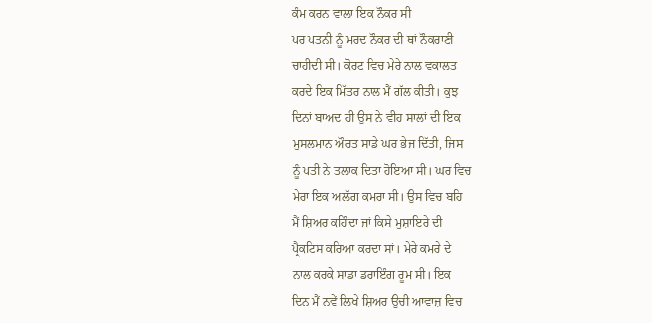ਕੰਮ ਕਰਨ ਵਾਲਾ ਇਕ ਨੌਕਰ ਸੀ
ਪਰ ਪਤਨੀ ਨੂੰ ਮਰਦ ਨੌਕਰ ਦੀ ਥਾਂ ਨੌਕਰਾਣੀ
ਚਾਹੀਦੀ ਸੀ। ਕੋਰਟ ਵਿਚ ਮੇਰੇ ਨਾਲ ਵਕਾਲਤ
ਕਰਦੇ ਇਕ ਮਿੱਤਰ ਨਾਲ ਮੈਂ ਗੱਲ ਕੀਤੀ। ਕੁਝ
ਦਿਨਾਂ ਬਾਅਦ ਹੀ ਉਸ ਨੇ ਵੀਹ ਸਾਲਾਂ ਦੀ ਇਕ
ਮੁਸਲਮਾਨ ਔਰਤ ਸਾਡੇ ਘਰ ਭੇਜ ਦਿੱਤੀ, ਜਿਸ
ਨੂੰ ਪਤੀ ਨੇ ਤਲਾਕ ਦਿਤਾ ਹੋਇਆ ਸੀ। ਘਰ ਵਿਚ
ਮੇਰਾ ਇਕ ਅਲੱਗ ਕਮਰਾ ਸੀ। ਉਸ ਵਿਚ ਬਹਿ
ਮੈਂ ਸ਼ਿਅਰ ਕਹਿੰਦਾ ਜਾਂ ਕਿਸੇ ਮੁਸ਼ਾਇਰੇ ਦੀ
ਪ੍ਰੈਕਟਿਸ ਕਰਿਆ ਕਰਦਾ ਸਾਂ। ਮੇਰੇ ਕਮਰੇ ਦੇ
ਨਾਲ ਕਰਕੇ ਸਾਡਾ ਡਰਾਇੰਗ ਰੂਮ ਸੀ। ਇਕ
ਦਿਨ ਮੈਂ ਨਵੇਂ ਲਿਖੇ ਸ਼ਿਅਰ ਉਚੀ ਆਵਾਜ਼ ਵਿਚ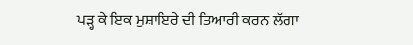ਪੜ੍ਹ ਕੇ ਇਕ ਮੁਸ਼ਾਇਰੇ ਦੀ ਤਿਆਰੀ ਕਰਨ ਲੱਗਾ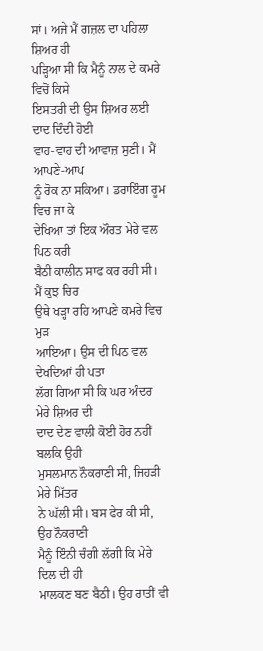ਸਾਂ। ਅਜੇ ਮੈਂ ਗਜ਼ਲ ਦਾ ਪਹਿਲਾ ਸ਼ਿਅਰ ਹੀ
ਪੜ੍ਹਿਆ ਸੀ ਕਿ ਮੈਨੂੰ ਨਾਲ ਦੇ ਕਮਰੇ ਵਿਚੋਂ ਕਿਸੇ
ਇਸਤਰੀ ਦੀ ਉਸ ਸ਼ਿਅਰ ਲਈ ਦਾਦ ਦਿੰਦੀ ਹੋਈ
ਵਾਹ-ਵਾਹ ਦੀ ਆਵਾਜ਼ ਸੁਣੀ। ਮੈਂ ਆਪਣੇ-ਆਪ
ਨੂੰ ਰੋਕ ਨਾ ਸਕਿਆ। ਡਰਾਇੰਗ ਰੂਮ ਵਿਚ ਜਾ ਕੇ
ਦੇਖਿਆ ਤਾਂ ਇਕ ਔਰਤ ਮੇਰੇ ਵਲ ਪਿਠ ਕਰੀ
ਬੈਠੀ ਕਾਲੀਨ ਸਾਫ ਕਰ ਰਹੀ ਸੀ। ਮੈਂ ਕੁਝ ਚਿਰ
ਉਥੇ ਖੜ੍ਹਾ ਰਹਿ ਆਪਣੇ ਕਮਰੇ ਵਿਚ ਮੁੜ
ਆਇਆ। ਉਸ ਦੀ ਪਿਠ ਵਲ ਦੇਖਦਿਆਂ ਹੀ ਪਤਾ
ਲੱਗ ਗਿਆ ਸੀ ਕਿ ਘਰ ਅੰਦਰ ਮੇਰੇ ਸ਼ਿਅਰ ਦੀ
ਦਾਦ ਦੇਣ ਵਾਲੀ ਕੋਈ ਹੋਰ ਨਹੀਂ ਬਲਕਿ ਉਹੀ
ਮੁਸਲਮਾਨ ਨੌਕਰਾਣੀ ਸੀ, ਜਿਹੜੀ ਮੇਰੇ ਮਿੱਤਰ
ਨੇ ਘੱਲੀ ਸੀ। ਬਸ ਫੇਰ ਕੀ ਸੀ, ਉਹ ਨੌਕਰਾਣੀ
ਮੈਨੂੰ ਇੰਨੀ ਚੰਗੀ ਲੱਗੀ ਕਿ ਮੇਰੇ ਦਿਲ ਦੀ ਹੀ
ਮਾਲਕਣ ਬਣ ਬੈਠੀ। ਉਹ ਰਾਤੀਂ ਵੀ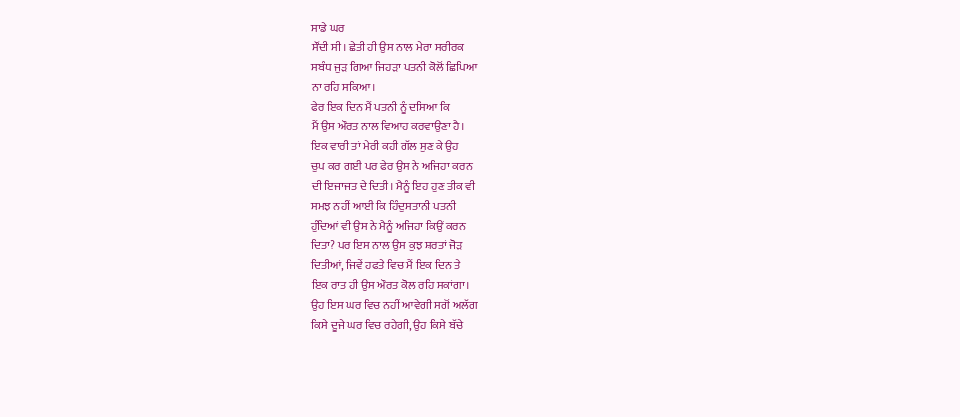ਸਾਡੇ ਘਰ
ਸੌਂਦੀ ਸੀ। ਛੇਤੀ ਹੀ ਉਸ ਨਾਲ ਮੇਰਾ ਸਰੀਰਕ
ਸਬੰਧ ਜੁੜ ਗਿਆ ਜਿਹੜਾ ਪਤਨੀ ਕੋਲੋਂ ਛਿਪਿਆ
ਨਾ ਰਹਿ ਸਕਿਆ।
ਫੇਰ ਇਕ ਦਿਨ ਮੈਂ ਪਤਨੀ ਨੂੰ ਦਸਿਆ ਕਿ
ਮੈਂ ਉਸ ਔਰਤ ਨਾਲ ਵਿਆਹ ਕਰਵਾਉਣਾ ਹੈ।
ਇਕ ਵਾਰੀ ਤਾਂ ਮੇਰੀ ਕਹੀ ਗੱਲ ਸੁਣ ਕੇ ਉਹ
ਚੁਪ ਕਰ ਗਈ ਪਰ ਫੇਰ ਉਸ ਨੇ ਅਜਿਹਾ ਕਰਨ
ਦੀ ਇਜਾਜਤ ਦੇ ਦਿਤੀ। ਮੈਨੂੰ ਇਹ ਹੁਣ ਤੀਕ ਵੀ
ਸਮਝ ਨਹੀਂ ਆਈ ਕਿ ਹਿੰਦੁਸਤਾਨੀ ਪਤਨੀ
ਹੁੰਦਿਆਂ ਵੀ ਉਸ ਨੇ ਮੈਨੂੰ ਅਜਿਹਾ ਕਿਉਂ ਕਰਨ
ਦਿਤਾ? ਪਰ ਇਸ ਨਾਲ ਉਸ ਕੁਝ ਸ਼ਰਤਾਂ ਜੋੜ
ਦਿਤੀਆਂ, ਜਿਵੇਂ ਹਫਤੇ ਵਿਚ ਮੈਂ ਇਕ ਦਿਨ ਤੇ
ਇਕ ਰਾਤ ਹੀ ਉਸ ਔਰਤ ਕੋਲ ਰਹਿ ਸਕਾਂਗਾ।
ਉਹ ਇਸ ਘਰ ਵਿਚ ਨਹੀਂ ਆਵੇਗੀ ਸਗੋਂ ਅਲੱਗ
ਕਿਸੇ ਦੂਜੇ ਘਰ ਵਿਚ ਰਹੇਗੀ, ਉਹ ਕਿਸੇ ਬੱਚੇ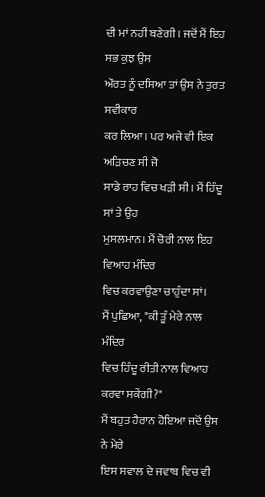ਦੀ ਮਾਂ ਨਹੀਂ ਬਣੇਗੀ। ਜਦੋਂ ਮੈਂ ਇਹ ਸਭ ਕੁਝ ਉਸ
ਔਰਤ ਨੂੰ ਦਸਿਆ ਤਾਂ ਉਸ ਨੇ ਤੁਰਤ ਸਵੀਕਾਰ
ਕਰ ਲਿਆ। ਪਰ ਅਜੇ ਵੀ ਇਕ ਅੜਿਚਣ ਸੀ ਜੋ
ਸਾਡੇ ਰਾਹ ਵਿਚ ਖੜੀ ਸੀ। ਮੈਂ ਹਿੰਦੂ ਸਾਂ ਤੇ ਉਹ
ਮੁਸਲਮਾਨ। ਮੈਂ ਚੋਰੀ ਨਾਲ ਇਹ ਵਿਆਹ ਮੰਦਿਰ
ਵਿਚ ਕਰਵਾਉਣਾ ਚਾਹੁੰਦਾ ਸਾਂ।
ਮੈਂ ਪੁਛਿਆ, "ਕੀ ਤੂੰ ਮੇਰੇ ਨਾਲ ਮੰਦਿਰ
ਵਿਚ ਹਿੰਦੂ ਰੀਤੀ ਨਾਲ ਵਿਆਹ ਕਰਵਾ ਸਕੇਂਗੀ?"
ਮੈਂ ਬਹੁਤ ਹੈਰਾਨ ਹੋਇਆ ਜਦੋਂ ਉਸ ਨੇ ਮੇਰੇ
ਇਸ ਸਵਾਲ ਦੇ ਜਵਾਬ ਵਿਚ ਵੀ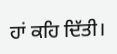ਹਾਂ ਕਹਿ ਦਿੱਤੀ।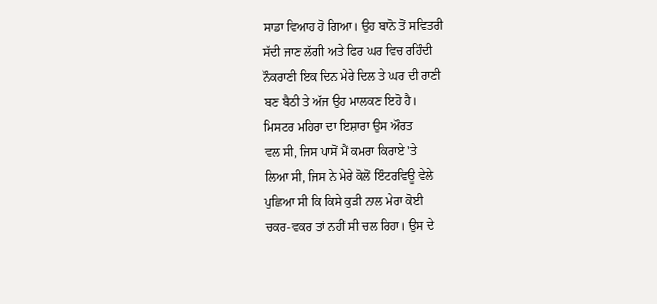ਸਾਡਾ ਵਿਆਹ ਹੋ ਗਿਆ। ਉਹ ਬਾਨੋ ਤੋਂ ਸਵਿਤਰੀ
ਸੱਦੀ ਜਾਣ ਲੱਗੀ ਅਤੇ ਫਿਰ ਘਰ ਵਿਚ ਰਹਿੰਦੀ
ਨੌਕਰਾਣੀ ਇਕ ਦਿਨ ਮੇਰੇ ਦਿਲ ਤੇ ਘਰ ਦੀ ਰਾਣੀ
ਬਣ ਬੈਠੀ ਤੇ ਅੱਜ ਉਹ ਮਾਲਕਣ ਇਹੋ ਹੈ।
ਮਿਸਟਰ ਮਹਿਰਾ ਦਾ ਇਸ਼ਾਰਾ ਉਸ ਔਰਤ
ਵਲ ਸੀ, ਜਿਸ ਪਾਸੋਂ ਮੈਂ ਕਮਰਾ ਕਿਰਾਏ 'ਤੇ
ਲਿਆ ਸੀ, ਜਿਸ ਨੇ ਮੇਰੇ ਕੋਲੋਂ ਇੰਟਰਵਿਊ ਵੇਲੇ
ਪੁਛਿਆ ਸੀ ਕਿ ਕਿਸੇ ਕੁੜੀ ਨਾਲ ਮੇਰਾ ਕੋਈ
ਚਕਰ-ਵਕਰ ਤਾਂ ਨਹੀਂ ਸੀ ਚਲ ਰਿਹਾ। ਉਸ ਦੇ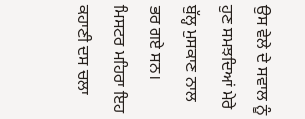ਉਸ ਵੇਲੇ ਦੇ ਸਵਾਲ ਨੂੰ ਹੁਣ ਸਮਝਦਿਆਂ ਮੇਰੇ
ਬੁੱਲ੍ਹ ਮੁਸਕਾਣ ਨਾਲ ਭਰ ਗਏ ਸਨ।
ਮਿਸਟਰ ਮਹਿਰਾ ਇਹ ਕਹਾਣੀ ਦਸ ਚਲਾ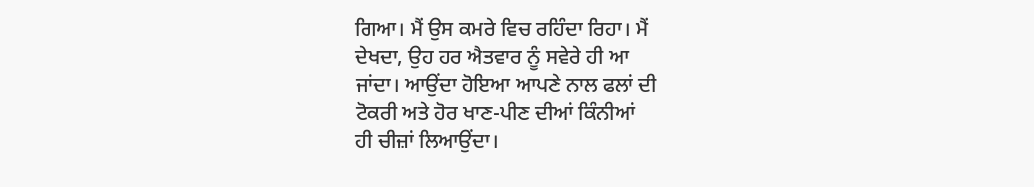ਗਿਆ। ਮੈਂ ਉਸ ਕਮਰੇ ਵਿਚ ਰਹਿੰਦਾ ਰਿਹਾ। ਮੈਂ
ਦੇਖਦਾ, ਉਹ ਹਰ ਐਤਵਾਰ ਨੂੰ ਸਵੇਰੇ ਹੀ ਆ
ਜਾਂਦਾ। ਆਉਂਦਾ ਹੋਇਆ ਆਪਣੇ ਨਾਲ ਫਲਾਂ ਦੀ
ਟੋਕਰੀ ਅਤੇ ਹੋਰ ਖਾਣ-ਪੀਣ ਦੀਆਂ ਕਿੰਨੀਆਂ
ਹੀ ਚੀਜ਼ਾਂ ਲਿਆਉਂਦਾ।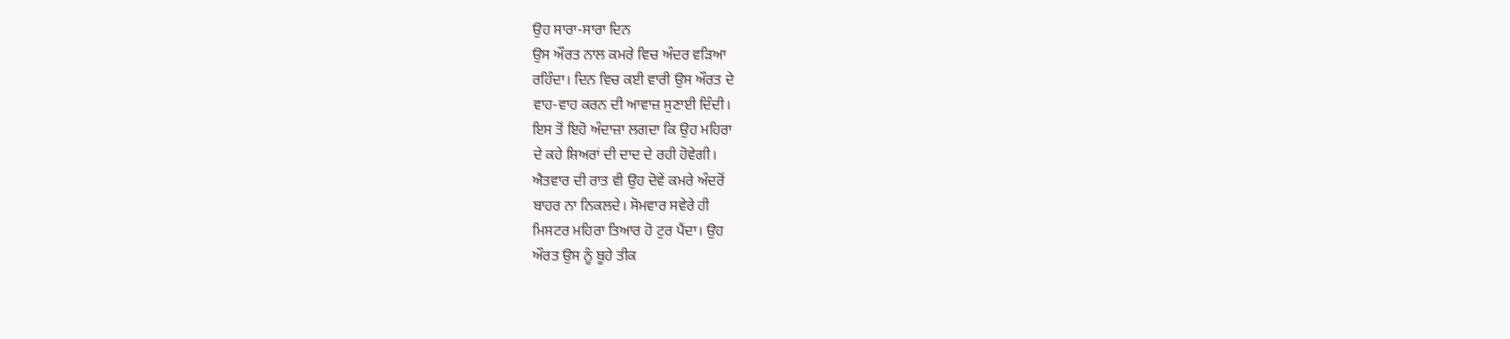ਉਹ ਸਾਰਾ-ਸਾਰਾ ਦਿਨ
ਉਸ ਔਰਤ ਨਾਲ ਕਮਰੇ ਵਿਚ ਅੰਦਰ ਵੜਿਆ
ਰਹਿੰਦਾ। ਦਿਨ ਵਿਚ ਕਈ ਵਾਰੀ ਉਸ ਔਰਤ ਦੇ
ਵਾਹ-ਵਾਹ ਕਰਨ ਦੀ ਆਵਾਜ਼ ਸੁਣਾਈ ਦਿੰਦੀ।
ਇਸ ਤੋਂ ਇਹੋ ਅੰਦਾਜ਼ਾ ਲਗਦਾ ਕਿ ਉਹ ਮਹਿਰਾ
ਦੇ ਕਹੇ ਸ਼ਿਅਰਾਂ ਦੀ ਦਾਦ ਦੇ ਰਹੀ ਹੋਵੇਗੀ।
ਐਤਵਾਰ ਦੀ ਰਾਤ ਵੀ ਉਹ ਦੋਵੇਂ ਕਮਰੇ ਅੰਦਰੋਂ
ਬਾਹਰ ਨਾ ਨਿਕਲਦੇ। ਸੋਮਵਾਰ ਸਵੇਰੇ ਹੀ
ਮਿਸਟਰ ਮਹਿਰਾ ਤਿਆਰ ਹੋ ਟੁਰ ਪੈਂਦਾ। ਉਹ
ਔਰਤ ਉਸ ਨੂੰ ਬੂਹੇ ਤੀਕ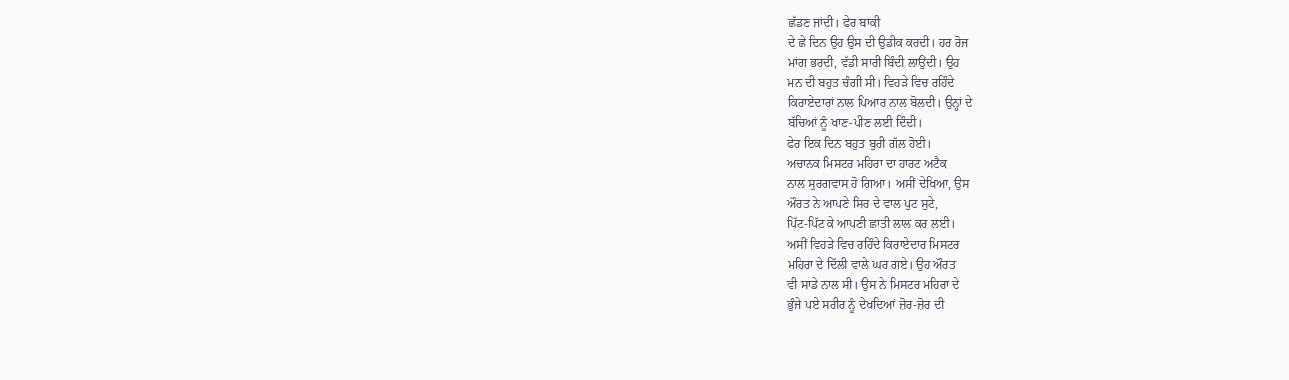ਛੱਡਣ ਜਾਂਦੀ। ਫੇਰ ਬਾਕੀ
ਦੇ ਛੇ ਦਿਨ ਉਹ ਉਸ ਦੀ ਉਡੀਕ ਕਰਦੀ। ਹਰ ਰੋਜ
ਮਾਂਗ ਭਰਦੀ, ਵੱਡੀ ਸਾਰੀ ਬਿੰਦੀ ਲਾਉਂਦੀ। ਉਹ
ਮਨ ਦੀ ਬਹੁਤ ਚੰਗੀ ਸੀ। ਵਿਹੜੇ ਵਿਚ ਰਹਿੰਦੇ
ਕਿਰਾਏਦਾਰਾਂ ਨਾਲ ਪਿਆਰ ਨਾਲ ਬੋਲਦੀ। ਉਨ੍ਹਾਂ ਦੇ
ਬੱਚਿਆਂ ਨੂੰ ਖਾਣ-ਪੀਣ ਲਈ ਦਿੰਦੀ।
ਫੇਰ ਇਕ ਦਿਨ ਬਹੁਤ ਬੁਰੀ ਗੱਲ ਹੋਈ।
ਅਚਾਨਕ ਮਿਸਟਰ ਮਹਿਰਾ ਦਾ ਹਾਰਟ ਅਟੈਕ
ਨਾਲ ਸੁਰਗਵਾਸ ਹੋ ਗਿਆ। ਅਸੀਂ ਦੇਖਿਆ, ਉਸ
ਔਰਤ ਨੇ ਆਪਣੇ ਸਿਰ ਦੇ ਵਾਲ ਪੁਟ ਸੁਟੇ,
ਪਿੱਟ-ਪਿੱਟ ਕੇ ਆਪਣੀ ਛਾਤੀ ਲਾਲ ਕਰ ਲਈ।
ਅਸੀਂ ਵਿਹੜੇ ਵਿਚ ਰਹਿੰਦੇ ਕਿਰਾਏਦਾਰ ਮਿਸਟਰ
ਮਹਿਰਾ ਦੇ ਦਿੱਲੀ ਵਾਲੇ ਘਰ ਗਏ। ਉਹ ਔਰਤ
ਵੀ ਸਾਡੇ ਨਾਲ ਸੀ। ਉਸ ਨੇ ਮਿਸਟਰ ਮਹਿਰਾ ਦੇ
ਭੁੰਜੇ ਪਏ ਸਰੀਰ ਨੂੰ ਦੇਖਦਿਆਂ ਜ਼ੋਰ-ਜ਼ੋਰ ਦੀ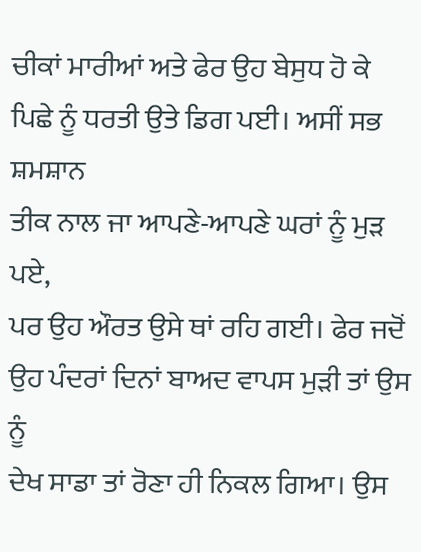ਚੀਕਾਂ ਮਾਰੀਆਂ ਅਤੇ ਫੇਰ ਉਹ ਬੇਸੁਧ ਹੋ ਕੇ
ਪਿਛੇ ਨੂੰ ਧਰਤੀ ਉਤੇ ਡਿਗ ਪਈ। ਅਸੀਂ ਸਭ ਸ਼ਮਸ਼ਾਨ
ਤੀਕ ਨਾਲ ਜਾ ਆਪਣੇ-ਆਪਣੇ ਘਰਾਂ ਨੂੰ ਮੁੜ ਪਏ,
ਪਰ ਉਹ ਔਰਤ ਉਸੇ ਥਾਂ ਰਹਿ ਗਈ। ਫੇਰ ਜਦੋਂ
ਉਹ ਪੰਦਰਾਂ ਦਿਨਾਂ ਬਾਅਦ ਵਾਪਸ ਮੁੜੀ ਤਾਂ ਉਸ ਨੂੰ
ਦੇਖ ਸਾਡਾ ਤਾਂ ਰੋਣਾ ਹੀ ਨਿਕਲ ਗਿਆ। ਉਸ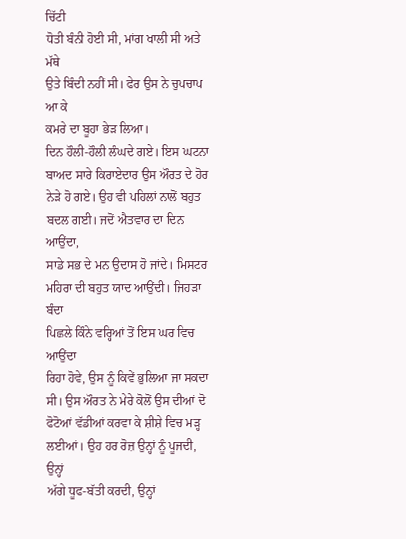ਚਿੱਟੀ
ਧੋਤੀ ਬੰਨੀ ਹੋਈ ਸੀ, ਮਾਂਗ ਖਾਲੀ ਸੀ ਅਤੇ ਮੱਥੇ
ਉਤੇ ਬਿੰਦੀ ਨਹੀਂ ਸੀ। ਫੇਰ ਉਸ ਨੇ ਚੁਪਚਾਪ ਆ ਕੇ
ਕਮਰੇ ਦਾ ਬੂਹਾ ਭੇੜ ਲਿਆ।
ਦਿਨ ਹੌਲੀ-ਹੌਲੀ ਲੰਘਦੇ ਗਏ। ਇਸ ਘਟਨਾ
ਬਾਅਦ ਸਾਰੇ ਕਿਰਾਏਦਾਰ ਉਸ ਔਰਤ ਦੇ ਹੋਰ
ਨੇੜੇ ਹੋ ਗਏ। ਉਹ ਵੀ ਪਹਿਲਾਂ ਨਾਲੋਂ ਬਹੁਤ
ਬਦਲ ਗਈ। ਜਦੋਂ ਐਤਵਾਰ ਦਾ ਦਿਨ ਆਉਂਦਾ,
ਸਾਡੇ ਸਭ ਦੇ ਮਨ ਉਦਾਸ ਹੋ ਜਾਂਦੇ। ਮਿਸਟਰ
ਮਹਿਰਾ ਦੀ ਬਹੁਤ ਯਾਦ ਆਉਂਦੀ। ਜਿਹੜਾ ਬੰਦਾ
ਪਿਛਲੇ ਕਿੰਨੇ ਵਰ੍ਹਿਆਂ ਤੋਂ ਇਸ ਘਰ ਵਿਚ ਆਉਂਦਾ
ਰਿਹਾ ਹੋਵੇ, ਉਸ ਨੂੰ ਕਿਵੇਂ ਭੁਲਿਆ ਜਾ ਸਕਦਾ
ਸੀ। ਉਸ ਔਰਤ ਨੇ ਮੇਰੇ ਕੋਲੋਂ ਉਸ ਦੀਆਂ ਦੋ
ਫੋਟੋਆਂ ਵੱਡੀਆਂ ਕਰਵਾ ਕੇ ਸ਼ੀਸ਼ੇ ਵਿਚ ਮੜ੍ਹ
ਲਈਆਂ। ਉਹ ਹਰ ਰੋਜ਼ ਉਨ੍ਹਾਂ ਨੂੰ ਪੂਜਦੀ, ਉਨ੍ਹਾਂ
ਅੱਗੇ ਧੂਫ-ਬੱਤੀ ਕਰਦੀ, ਉਨ੍ਹਾਂ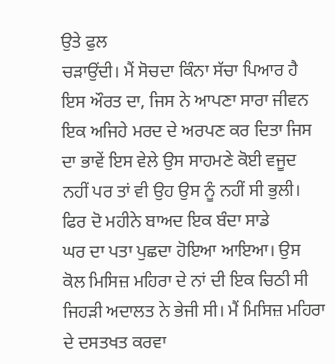ਉਤੇ ਫੁਲ
ਚੜਾਉਂਦੀ। ਮੈਂ ਸੋਚਦਾ ਕਿੰਨਾ ਸੱਚਾ ਪਿਆਰ ਹੈ
ਇਸ ਔਰਤ ਦਾ, ਜਿਸ ਨੇ ਆਪਣਾ ਸਾਰਾ ਜੀਵਨ
ਇਕ ਅਜਿਹੇ ਮਰਦ ਦੇ ਅਰਪਣ ਕਰ ਦਿਤਾ ਜਿਸ
ਦਾ ਭਾਵੇਂ ਇਸ ਵੇਲੇ ਉਸ ਸਾਹਮਣੇ ਕੋਈ ਵਜੂਦ
ਨਹੀਂ ਪਰ ਤਾਂ ਵੀ ਉਹ ਉਸ ਨੂੰ ਨਹੀਂ ਸੀ ਭੁਲੀ।
ਫਿਰ ਦੋ ਮਹੀਨੇ ਬਾਅਦ ਇਕ ਬੰਦਾ ਸਾਡੇ
ਘਰ ਦਾ ਪਤਾ ਪੁਛਦਾ ਹੋਇਆ ਆਇਆ। ਉਸ
ਕੋਲ ਮਿਸਿਜ਼ ਮਹਿਰਾ ਦੇ ਨਾਂ ਦੀ ਇਕ ਚਿਠੀ ਸੀ
ਜਿਹੜੀ ਅਦਾਲਤ ਨੇ ਭੇਜੀ ਸੀ। ਮੈਂ ਮਿਸਿਜ਼ ਮਹਿਰਾ
ਦੇ ਦਸਤਖਤ ਕਰਵਾ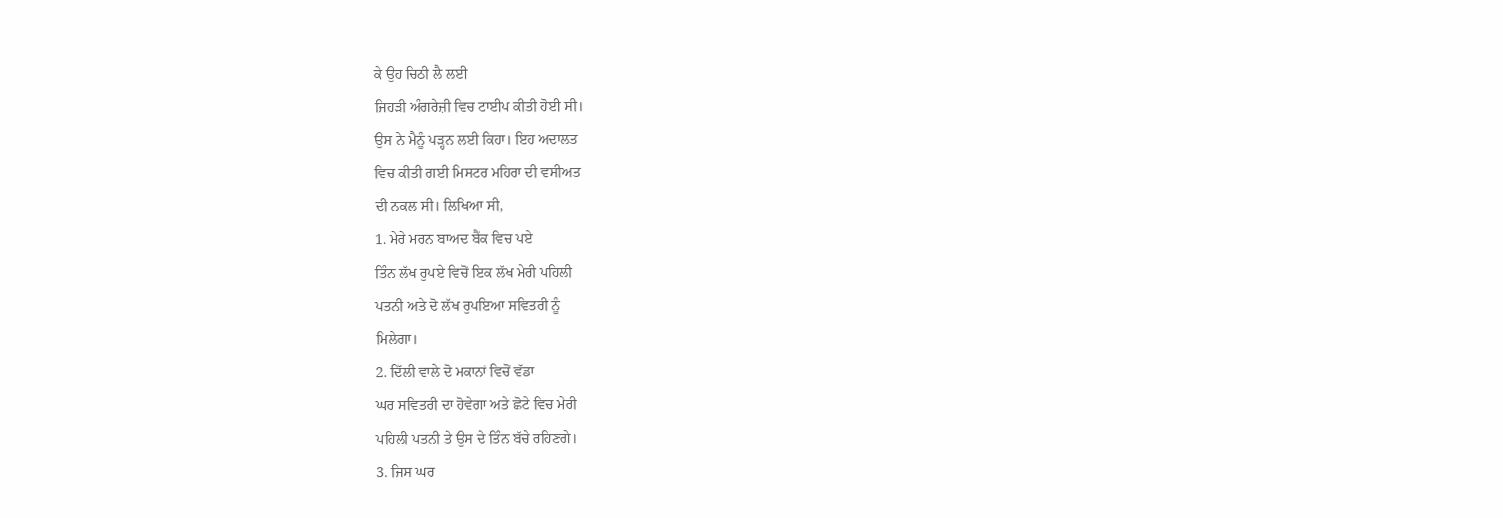ਕੇ ਉਹ ਚਿਠੀ ਲੈ ਲਈ
ਜਿਹੜੀ ਅੰਗਰੇਜ਼ੀ ਵਿਚ ਟਾਈਪ ਕੀਤੀ ਹੋਈ ਸੀ।
ਉਸ ਨੇ ਮੈਨੂੰ ਪੜ੍ਹਨ ਲਈ ਕਿਹਾ। ਇਹ ਅਦਾਲਤ
ਵਿਚ ਕੀਤੀ ਗਈ ਮਿਸਟਰ ਮਹਿਰਾ ਦੀ ਵਸੀਅਤ
ਦੀ ਨਕਲ ਸੀ। ਲਿਖਿਆ ਸੀ,
1. ਮੇਰੇ ਮਰਨ ਬਾਅਦ ਬੈਂਕ ਵਿਚ ਪਏ
ਤਿੰਨ ਲੱਖ ਰੁਪਏ ਵਿਚੋਂ ਇਕ ਲੱਖ ਮੇਰੀ ਪਹਿਲੀ
ਪਤਨੀ ਅਤੇ ਦੋ ਲੱਖ ਰੁਪਇਆ ਸਵਿਤਰੀ ਨੂੰ
ਮਿਲੇਗਾ।
2. ਦਿੱਲੀ ਵਾਲੇ ਦੋ ਮਕਾਨਾਂ ਵਿਚੋਂ ਵੱਡਾ
ਘਰ ਸਵਿਤਰੀ ਦਾ ਹੋਵੇਗਾ ਅਤੇ ਛੋਟੇ ਵਿਚ ਮੇਰੀ
ਪਹਿਲੀ ਪਤਨੀ ਤੇ ਉਸ ਦੇ ਤਿੰਨ ਬੱਚੇ ਰਹਿਣਗੇ।
3. ਜਿਸ ਘਰ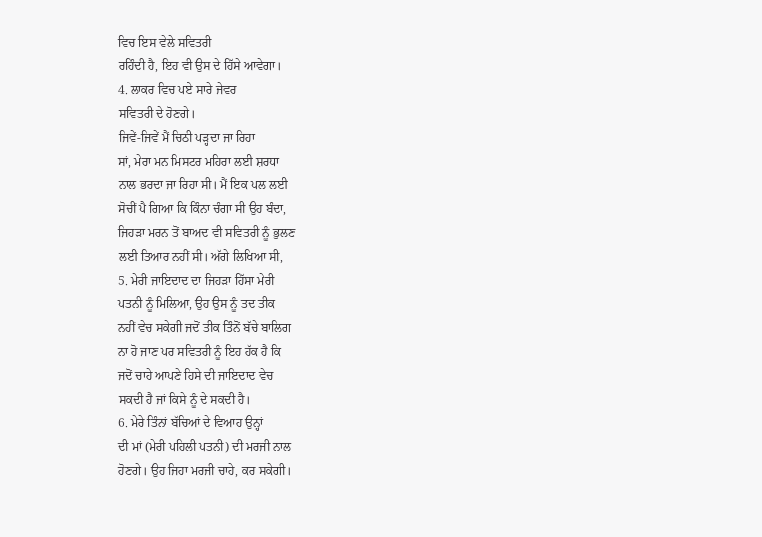ਵਿਚ ਇਸ ਵੇਲੇ ਸਵਿਤਰੀ
ਰਹਿੰਦੀ ਹੈ, ਇਹ ਵੀ ਉਸ ਦੇ ਹਿੱਸੇ ਆਵੇਗਾ।
4. ਲਾਕਰ ਵਿਚ ਪਏ ਸਾਰੇ ਜੇਵਰ
ਸਵਿਤਰੀ ਦੇ ਹੋਣਗੇ।
ਜਿਵੇਂ-ਜਿਵੇਂ ਮੈਂ ਚਿਠੀ ਪੜ੍ਹਦਾ ਜਾ ਰਿਹਾ
ਸਾਂ, ਮੇਰਾ ਮਨ ਮਿਸਟਰ ਮਹਿਰਾ ਲਈ ਸ਼ਰਧਾ
ਨਾਲ ਭਰਦਾ ਜਾ ਰਿਹਾ ਸੀ। ਮੈਂ ਇਕ ਪਲ ਲਈ
ਸੋਚੀਂ ਪੈ ਗਿਆ ਕਿ ਕਿੰਨਾ ਚੰਗਾ ਸੀ ਉਹ ਬੰਦਾ,
ਜਿਹੜਾ ਮਰਨ ਤੋਂ ਬਾਅਦ ਵੀ ਸਵਿਤਰੀ ਨੂੰ ਭੁਲਣ
ਲਈ ਤਿਆਰ ਨਹੀਂ ਸੀ। ਅੱਗੇ ਲਿਖਿਆ ਸੀ,
5. ਮੇਰੀ ਜਾਇਦਾਦ ਦਾ ਜਿਹੜਾ ਹਿੱਸਾ ਮੇਰੀ
ਪਤਨੀ ਨੂੰ ਮਿਲਿਆ, ਉਹ ਉਸ ਨੂੰ ਤਦ ਤੀਕ
ਨਹੀਂ ਵੇਚ ਸਕੇਗੀ ਜਦੋਂ ਤੀਕ ਤਿੰਨੋਂ ਬੱਚੇ ਬਾਲਿਗ
ਨਾ ਹੋ ਜਾਣ ਪਰ ਸਵਿਤਰੀ ਨੂੰ ਇਹ ਹੱਕ ਹੈ ਕਿ
ਜਦੋਂ ਚਾਹੇ ਆਪਣੇ ਹਿਸੇ ਦੀ ਜਾਇਦਾਦ ਵੇਚ
ਸਕਦੀ ਹੈ ਜਾਂ ਕਿਸੇ ਨੂੰ ਦੇ ਸਕਦੀ ਹੈ।
6. ਮੇਰੇ ਤਿੰਨਾਂ ਬੱਚਿਆਂ ਦੇ ਵਿਆਹ ਉਨ੍ਹਾਂ
ਦੀ ਮਾਂ (ਮੇਰੀ ਪਹਿਲੀ ਪਤਨੀ) ਦੀ ਮਰਜੀ ਨਾਲ
ਹੋਣਗੇ। ਉਹ ਜਿਹਾ ਮਰਜੀ ਚਾਹੇ, ਕਰ ਸਕੇਗੀ।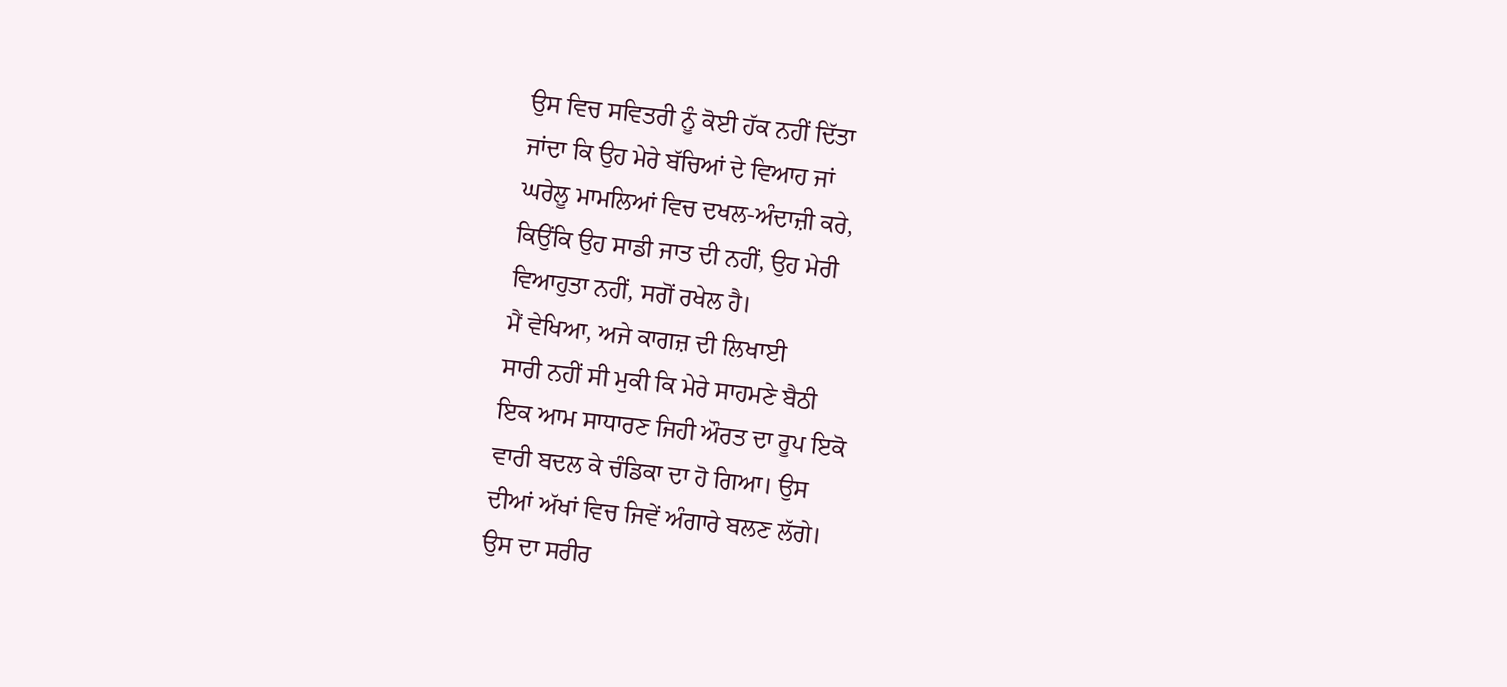ਉਸ ਵਿਚ ਸਵਿਤਰੀ ਨੂੰ ਕੋਈ ਹੱਕ ਨਹੀਂ ਦਿੱਤਾ
ਜਾਂਦਾ ਕਿ ਉਹ ਮੇਰੇ ਬੱਚਿਆਂ ਦੇ ਵਿਆਹ ਜਾਂ
ਘਰੇਲੂ ਮਾਮਲਿਆਂ ਵਿਚ ਦਖਲ-ਅੰਦਾਜ਼ੀ ਕਰੇ,
ਕਿਉਂਕਿ ਉਹ ਸਾਡੀ ਜਾਤ ਦੀ ਨਹੀਂ, ਉਹ ਮੇਰੀ
ਵਿਆਹੁਤਾ ਨਹੀਂ, ਸਗੋਂ ਰਖੇਲ ਹੈ।
ਮੈਂ ਵੇਖਿਆ, ਅਜੇ ਕਾਗਜ਼ ਦੀ ਲਿਖਾਈ
ਸਾਰੀ ਨਹੀਂ ਸੀ ਮੁਕੀ ਕਿ ਮੇਰੇ ਸਾਹਮਣੇ ਬੈਠੀ
ਇਕ ਆਮ ਸਾਧਾਰਣ ਜਿਹੀ ਔਰਤ ਦਾ ਰੂਪ ਇਕੋ
ਵਾਰੀ ਬਦਲ ਕੇ ਚੰਡਿਕਾ ਦਾ ਹੋ ਗਿਆ। ਉਸ
ਦੀਆਂ ਅੱਖਾਂ ਵਿਚ ਜਿਵੇਂ ਅੰਗਾਰੇ ਬਲਣ ਲੱਗੇ।
ਉਸ ਦਾ ਸਰੀਰ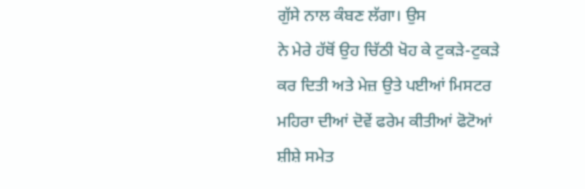ਗੁੱਸੇ ਨਾਲ ਕੰਬਣ ਲੱਗਾ। ਉਸ
ਨੇ ਮੇਰੇ ਹੱਥੋਂ ਉਹ ਚਿੱਠੀ ਖੋਹ ਕੇ ਟੁਕੜੇ-ਟੁਕੜੇ
ਕਰ ਦਿਤੀ ਅਤੇ ਮੇਜ਼ ਉਤੇ ਪਈਆਂ ਮਿਸਟਰ
ਮਹਿਰਾ ਦੀਆਂ ਦੋਵੇਂ ਫਰੇਮ ਕੀਤੀਆਂ ਫੋਟੋਆਂ
ਸ਼ੀਸ਼ੇ ਸਮੇਤ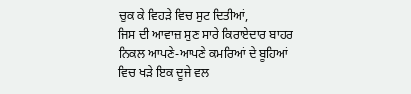ਚੁਕ ਕੇ ਵਿਹੜੇ ਵਿਚ ਸੁਟ ਦਿਤੀਆਂ,
ਜਿਸ ਦੀ ਆਵਾਜ਼ ਸੁਣ ਸਾਰੇ ਕਿਰਾਏਦਾਰ ਬਾਹਰ
ਨਿਕਲ ਆਪਣੇ-ਆਪਣੇ ਕਮਰਿਆਂ ਦੇ ਬੂਹਿਆਂ
ਵਿਚ ਖੜੇ ਇਕ ਦੂਜੇ ਵਲ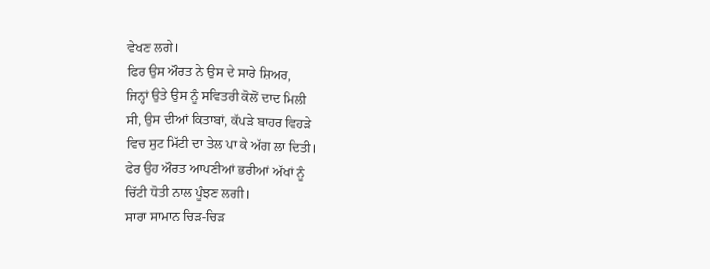ਵੇਖਣ ਲਗੇ।
ਫਿਰ ਉਸ ਔਰਤ ਨੇ ਉਸ ਦੇ ਸਾਰੇ ਸ਼ਿਅਰ,
ਜਿਨ੍ਹਾਂ ਉਤੇ ਉਸ ਨੂੰ ਸਵਿਤਰੀ ਕੋਲੋਂ ਦਾਦ ਮਿਲੀ
ਸੀ, ਉਸ ਦੀਆਂ ਕਿਤਾਬਾਂ, ਕੱਪੜੇ ਬਾਹਰ ਵਿਹੜੇ
ਵਿਚ ਸੁਟ ਮਿੱਟੀ ਦਾ ਤੇਲ ਪਾ ਕੇ ਅੱਗ ਲਾ ਦਿਤੀ।
ਫੇਰ ਉਹ ਔਰਤ ਆਪਣੀਆਂ ਭਰੀਆਂ ਅੱਖਾਂ ਨੂੰ
ਚਿੱਟੀ ਧੋਤੀ ਨਾਲ ਪੂੰਝਣ ਲਗੀ।
ਸਾਰਾ ਸਾਮਾਨ ਚਿੜ-ਚਿੜ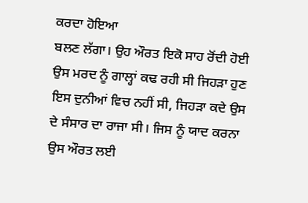ਕਰਦਾ ਹੋਇਆ
ਬਲਣ ਲੱਗਾ। ਉਹ ਔਰਤ ਇਕੋ ਸਾਹ ਰੋਂਦੀ ਹੋਈ
ਉਸ ਮਰਦ ਨੂੰ ਗਾਲ੍ਹਾਂ ਕਢ ਰਹੀ ਸੀ ਜਿਹੜਾ ਹੁਣ
ਇਸ ਦੁਨੀਆਂ ਵਿਚ ਨਹੀਂ ਸੀ, ਜਿਹੜਾ ਕਦੇ ਉਸ
ਦੇ ਸੰਸਾਰ ਦਾ ਰਾਜਾ ਸੀ। ਜਿਸ ਨੂੰ ਯਾਦ ਕਰਨਾ
ਉਸ ਔਰਤ ਲਈ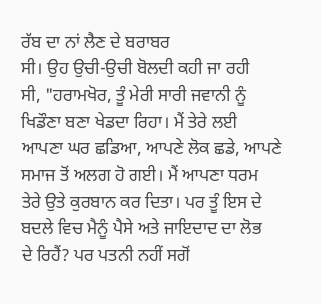ਰੱਬ ਦਾ ਨਾਂ ਲੈਣ ਦੇ ਬਰਾਬਰ
ਸੀ। ਉਹ ਉਚੀ-ਉਚੀ ਬੋਲਦੀ ਕਹੀ ਜਾ ਰਹੀ
ਸੀ, "ਹਰਾਮਖੋਰ, ਤੂੰ ਮੇਰੀ ਸਾਰੀ ਜਵਾਨੀ ਨੂੰ
ਖਿਡੌਣਾ ਬਣਾ ਖੇਡਦਾ ਰਿਹਾ। ਮੈਂ ਤੇਰੇ ਲਈ
ਆਪਣਾ ਘਰ ਛਡਿਆ, ਆਪਣੇ ਲੋਕ ਛਡੇ, ਆਪਣੇ
ਸਮਾਜ ਤੋਂ ਅਲਗ ਹੋ ਗਈ। ਮੈਂ ਆਪਣਾ ਧਰਮ
ਤੇਰੇ ਉਤੇ ਕੁਰਬਾਨ ਕਰ ਦਿਤਾ। ਪਰ ਤੂੰ ਇਸ ਦੇ
ਬਦਲੇ ਵਿਚ ਮੈਨੂੰ ਪੈਸੇ ਅਤੇ ਜਾਇਦਾਦ ਦਾ ਲੋਭ
ਦੇ ਰਿਹੈਂ? ਪਰ ਪਤਨੀ ਨਹੀਂ ਸਗੋਂ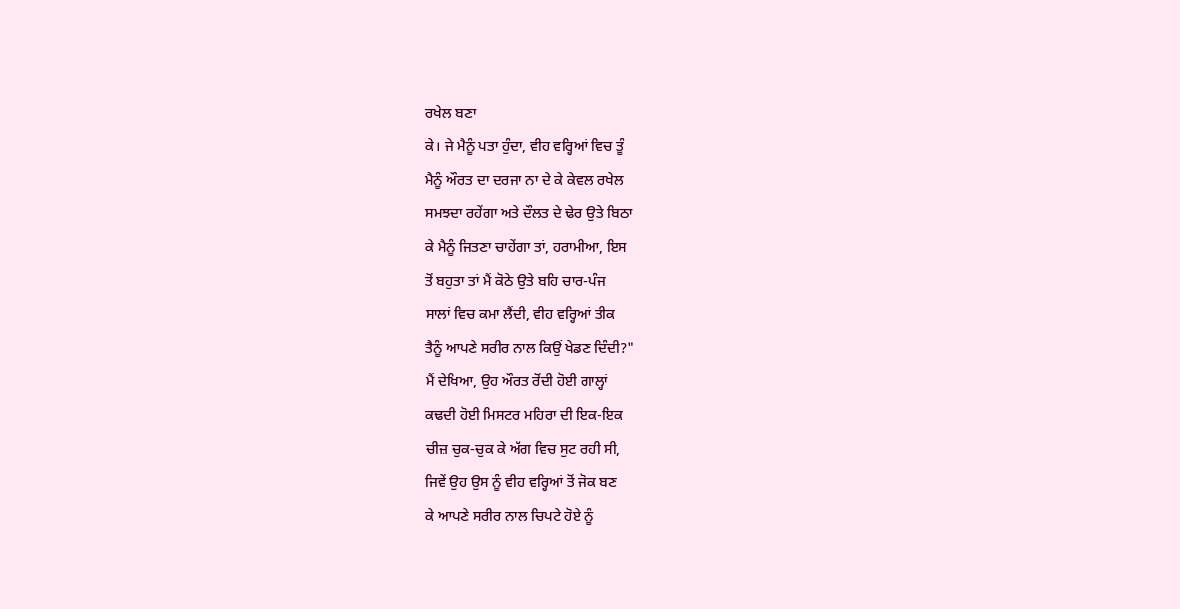ਰਖੇਲ ਬਣਾ
ਕੇ। ਜੇ ਮੈਨੂੰ ਪਤਾ ਹੁੰਦਾ, ਵੀਹ ਵਰ੍ਹਿਆਂ ਵਿਚ ਤੂੰ
ਮੈਨੂੰ ਔਰਤ ਦਾ ਦਰਜਾ ਨਾ ਦੇ ਕੇ ਕੇਵਲ ਰਖੇਲ
ਸਮਝਦਾ ਰਹੇਂਗਾ ਅਤੇ ਦੌਲਤ ਦੇ ਢੇਰ ਉਤੇ ਬਿਠਾ
ਕੇ ਮੈਨੂੰ ਜਿਤਣਾ ਚਾਹੇਂਗਾ ਤਾਂ, ਹਰਾਮੀਆ, ਇਸ
ਤੋਂ ਬਹੁਤਾ ਤਾਂ ਮੈਂ ਕੋਠੇ ਉਤੇ ਬਹਿ ਚਾਰ-ਪੰਜ
ਸਾਲਾਂ ਵਿਚ ਕਮਾ ਲੈਂਦੀ, ਵੀਹ ਵਰ੍ਹਿਆਂ ਤੀਕ
ਤੈਨੂੰ ਆਪਣੇ ਸਰੀਰ ਨਾਲ ਕਿਉਂ ਖੇਡਣ ਦਿੰਦੀ?"
ਮੈਂ ਦੇਖਿਆ, ਉਹ ਔਰਤ ਰੋਂਦੀ ਹੋਈ ਗਾਲ੍ਹਾਂ
ਕਢਦੀ ਹੋਈ ਮਿਸਟਰ ਮਹਿਰਾ ਦੀ ਇਕ-ਇਕ
ਚੀਜ਼ ਚੁਕ-ਚੁਕ ਕੇ ਅੱਗ ਵਿਚ ਸੁਟ ਰਹੀ ਸੀ,
ਜਿਵੇਂ ਉਹ ਉਸ ਨੂੰ ਵੀਹ ਵਰ੍ਹਿਆਂ ਤੋਂ ਜੋਕ ਬਣ
ਕੇ ਆਪਣੇ ਸਰੀਰ ਨਾਲ ਚਿਪਟੇ ਹੋਏ ਨੂੰ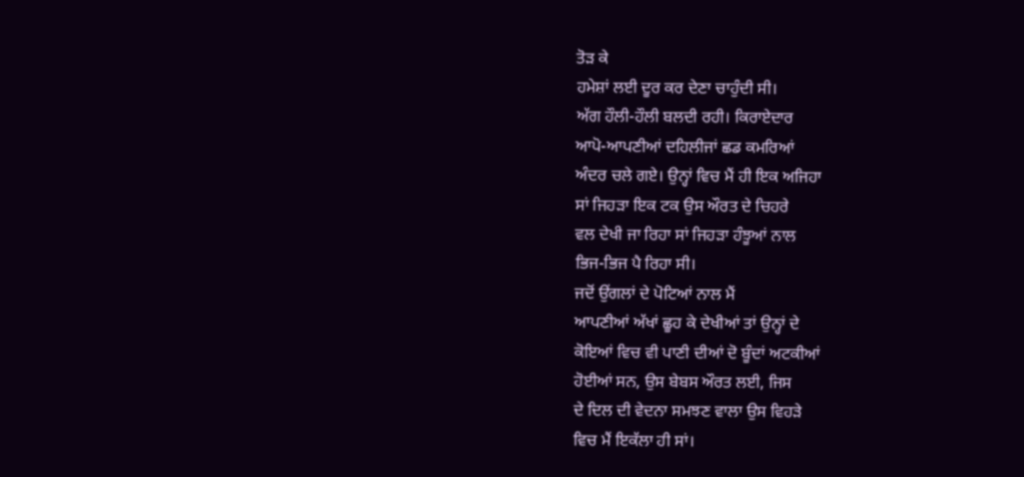ਤੋੜ ਕੇ
ਹਮੇਸ਼ਾਂ ਲਈ ਦੂਰ ਕਰ ਦੇਣਾ ਚਾਹੁੰਦੀ ਸੀ।
ਅੱਗ ਹੌਲੀ-ਹੌਲੀ ਬਲਦੀ ਰਹੀ। ਕਿਰਾਏਦਾਰ
ਆਪੋ-ਆਪਣੀਆਂ ਦਹਿਲੀਜਾਂ ਛਡ ਕਮਰਿਆਂ
ਅੰਦਰ ਚਲੇ ਗਏ। ਉਨ੍ਹਾਂ ਵਿਚ ਮੈਂ ਹੀ ਇਕ ਅਜਿਹਾ
ਸਾਂ ਜਿਹੜਾ ਇਕ ਟਕ ਉਸ ਔਰਤ ਦੇ ਚਿਹਰੇ
ਵਲ ਦੇਖੀ ਜਾ ਰਿਹਾ ਸਾਂ ਜਿਹੜਾ ਹੰਝੂਆਂ ਨਾਲ
ਭਿਜ-ਭਿਜ ਪੈ ਰਿਹਾ ਸੀ।
ਜਦੋਂ ਉਂਗਲਾਂ ਦੇ ਪੋਟਿਆਂ ਨਾਲ ਮੈਂ
ਆਪਣੀਆਂ ਅੱਖਾਂ ਛੂਹ ਕੇ ਦੇਖੀਆਂ ਤਾਂ ਉਨ੍ਹਾਂ ਦੇ
ਕੋਇਆਂ ਵਿਚ ਵੀ ਪਾਣੀ ਦੀਆਂ ਦੋ ਬੂੰਦਾਂ ਅਟਕੀਆਂ
ਹੋਈਆਂ ਸਨ, ਉਸ ਬੇਬਸ ਔਰਤ ਲਈ, ਜਿਸ
ਦੇ ਦਿਲ ਦੀ ਵੇਦਨਾ ਸਮਝਣ ਵਾਲਾ ਉਸ ਵਿਹੜੇ
ਵਿਚ ਮੈਂ ਇਕੱਲਾ ਹੀ ਸਾਂ।